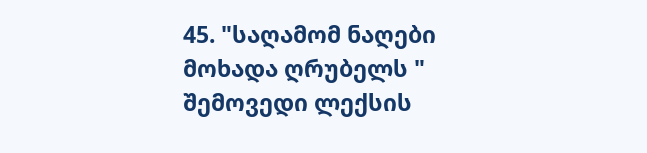45. "საღამომ ნაღები მოხადა ღრუბელს " შემოვედი ლექსის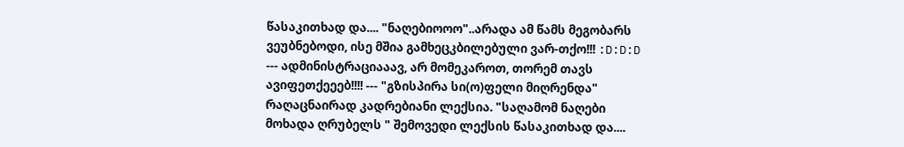წასაკითხად და.... "ნაღებიოოო"..არადა ამ წამს მეგობარს ვეუბნებოდი, ისე მშია გამხეცკბილებული ვარ-თქო!!! :D:D:D --- ადმინისტრაციააავ, არ მომეკაროთ, თორემ თავს ავიფეთქეეებ!!!! --- "გზისპირა სი(ო)ფელი მიღრენდა" რაღაცნაირად კადრებიანი ლექსია. "საღამომ ნაღები მოხადა ღრუბელს " შემოვედი ლექსის წასაკითხად და....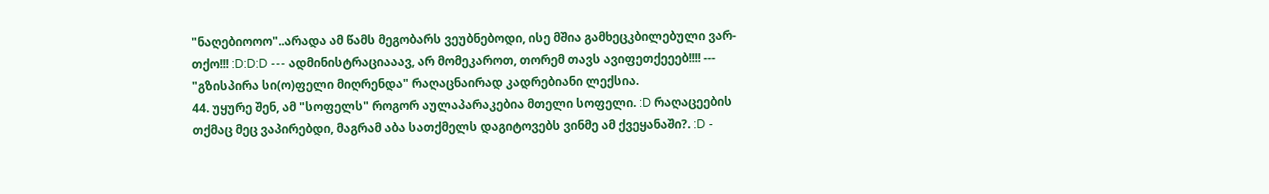"ნაღებიოოო"..არადა ამ წამს მეგობარს ვეუბნებოდი, ისე მშია გამხეცკბილებული ვარ-თქო!!! :D:D:D --- ადმინისტრაციააავ, არ მომეკაროთ, თორემ თავს ავიფეთქეეებ!!!! --- "გზისპირა სი(ო)ფელი მიღრენდა" რაღაცნაირად კადრებიანი ლექსია.
44. უყურე შენ, ამ "სოფელს" როგორ აულაპარაკებია მთელი სოფელი. :D რაღაცეების თქმაც მეც ვაპირებდი, მაგრამ აბა სათქმელს დაგიტოვებს ვინმე ამ ქვეყანაში?. :D -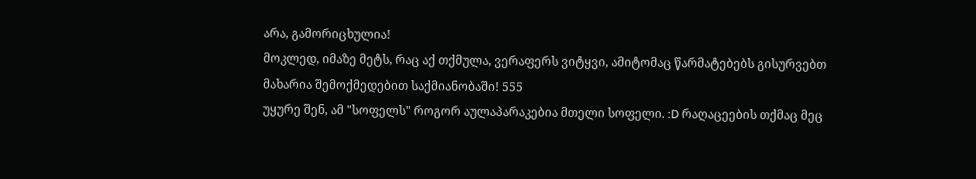არა, გამორიცხულია!
მოკლედ, იმაზე მეტს, რაც აქ თქმულა, ვერაფერს ვიტყვი, ამიტომაც წარმატებებს გისურვებთ მახარია შემოქმედებით საქმიანობაში! 555
უყურე შენ, ამ "სოფელს" როგორ აულაპარაკებია მთელი სოფელი. :D რაღაცეების თქმაც მეც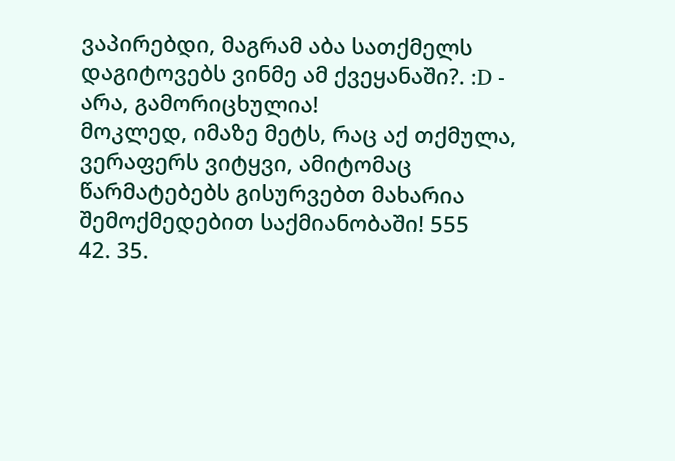ვაპირებდი, მაგრამ აბა სათქმელს დაგიტოვებს ვინმე ამ ქვეყანაში?. :D - არა, გამორიცხულია!
მოკლედ, იმაზე მეტს, რაც აქ თქმულა, ვერაფერს ვიტყვი, ამიტომაც წარმატებებს გისურვებთ მახარია შემოქმედებით საქმიანობაში! 555
42. 35.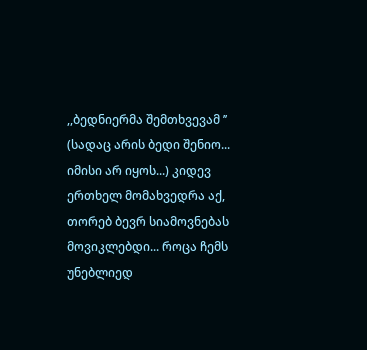,,ბედნიერმა შემთხვევამ ’’ (სადაც არის ბედი შენიო... იმისი არ იყოს...) კიდევ ერთხელ მომახვედრა აქ, თორებ ბევრ სიამოვნებას მოვიკლებდი... როცა ჩემს უნებლიედ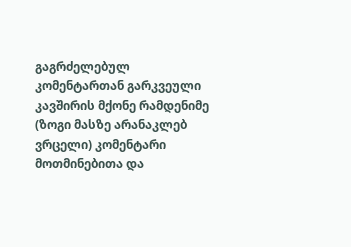გაგრძელებულ კომენტართან გარკვეული კავშირის მქონე რამდენიმე (ზოგი მასზე არანაკლებ ვრცელი) კომენტარი მოთმინებითა და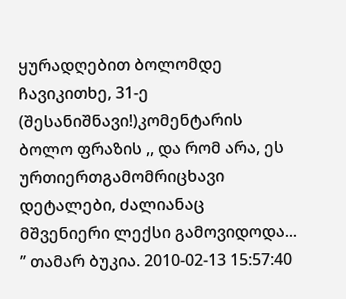ყურადღებით ბოლომდე ჩავიკითხე, 31-ე (შესანიშნავი!)კომენტარის ბოლო ფრაზის ,, და რომ არა, ეს ურთიერთგამომრიცხავი დეტალები, ძალიანაც მშვენიერი ლექსი გამოვიდოდა... ’’ თამარ ბუკია. 2010-02-13 15:57:40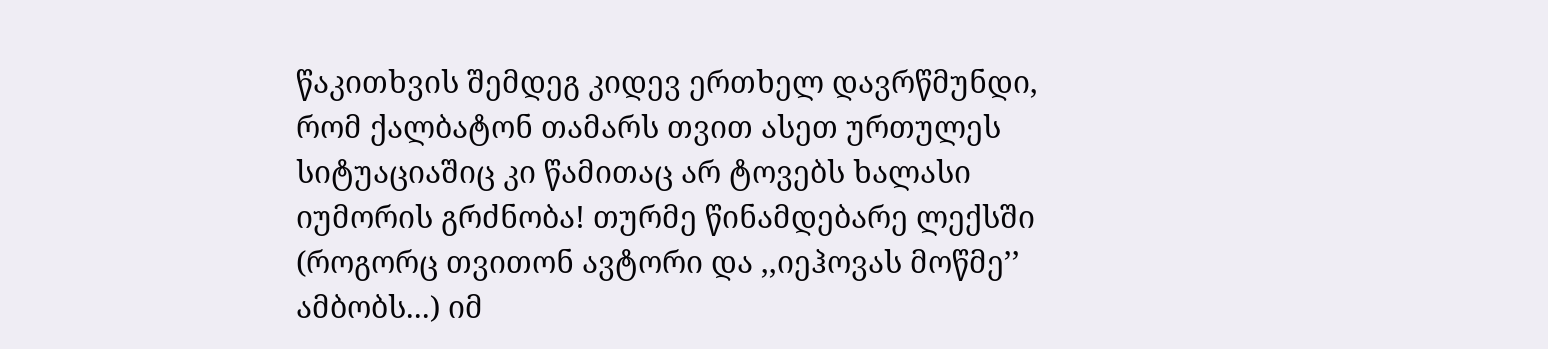წაკითხვის შემდეგ კიდევ ერთხელ დავრწმუნდი, რომ ქალბატონ თამარს თვით ასეთ ურთულეს სიტუაციაშიც კი წამითაც არ ტოვებს ხალასი იუმორის გრძნობა! თურმე წინამდებარე ლექსში (როგორც თვითონ ავტორი და ,,იეჰოვას მოწმე’’ ამბობს...) იმ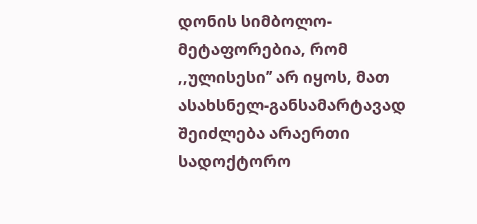დონის სიმბოლო-მეტაფორებია, რომ ,,ულისესი’’ არ იყოს, მათ ასახსნელ-განსამარტავად შეიძლება არაერთი სადოქტორო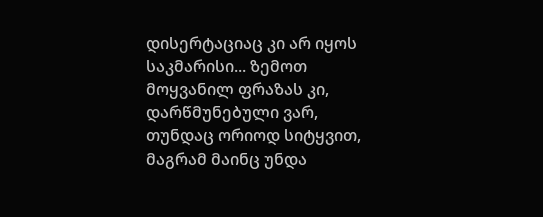დისერტაციაც კი არ იყოს საკმარისი... ზემოთ მოყვანილ ფრაზას კი, დარწმუნებული ვარ, თუნდაც ორიოდ სიტყვით, მაგრამ მაინც უნდა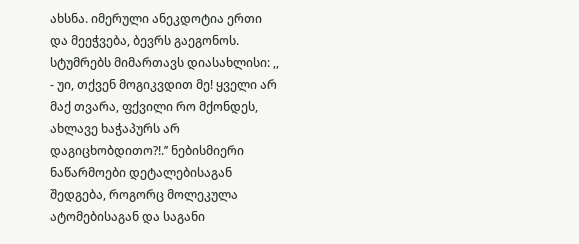ახსნა. იმერული ანეკდოტია ერთი და მეეჭვება, ბევრს გაეგონოს. სტუმრებს მიმართავს დიასახლისი: ,, - უი, თქვენ მოგიკვდით მე! ყველი არ მაქ თვარა, ფქვილი რო მქონდეს, ახლავე ხაჭაპურს არ დაგიცხობდითო?!.’’ ნებისმიერი ნაწარმოები დეტალებისაგან შედგება, როგორც მოლეკულა ატომებისაგან და საგანი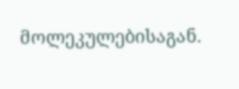მოლეკულებისაგან.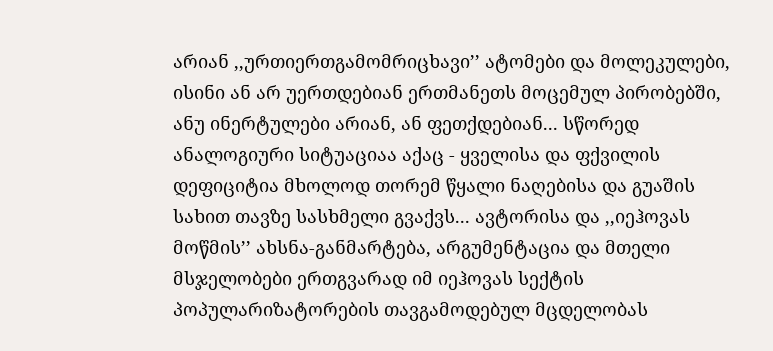არიან ,,ურთიერთგამომრიცხავი’’ ატომები და მოლეკულები, ისინი ან არ უერთდებიან ერთმანეთს მოცემულ პირობებში, ანუ ინერტულები არიან, ან ფეთქდებიან... სწორედ ანალოგიური სიტუაციაა აქაც - ყველისა და ფქვილის დეფიციტია მხოლოდ თორემ წყალი ნაღებისა და გუაშის სახით თავზე სასხმელი გვაქვს... ავტორისა და ,,იეჰოვას მოწმის’’ ახსნა-განმარტება, არგუმენტაცია და მთელი მსჯელობები ერთგვარად იმ იეჰოვას სექტის პოპულარიზატორების თავგამოდებულ მცდელობას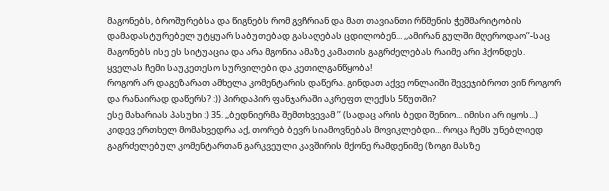მაგონებს, ბროშურებსა და წიგნებს რომ გვჩრიან და მათ თავიანთი რწმენის ჭეშმარიტობის დამადასტურებელ უტყუარ საბუთებად გასაღებას ცდილობენ... ,,ამირან გულში მღეროდაო’’-საც მაგონებს ისე ეს სიტუაცია და არა მგონია ამაზე კამათის გაგრძელებას რაიმე არი ჰქონდეს. ყველას ჩემი საუკეთესო სურვილები და კეთილგანწყობა!
როგორ არ დაგეზარათ ამხელა კომენტარის დაწერა. გინდათ აქვე ონლაიში შევეჯიბროთ ვინ როგორ და რანაირად დაწერს? :)) პირდაპირ ფანჯარაში აკრეფთ ლექსს 5წუთში?
ესე მახარიას პასუხი :) 35. ,,ბედნიერმა შემთხვევამ ’’ (სადაც არის ბედი შენიო... იმისი არ იყოს...) კიდევ ერთხელ მომახვედრა აქ, თორებ ბევრ სიამოვნებას მოვიკლებდი... როცა ჩემს უნებლიედ გაგრძელებულ კომენტართან გარკვეული კავშირის მქონე რამდენიმე (ზოგი მასზე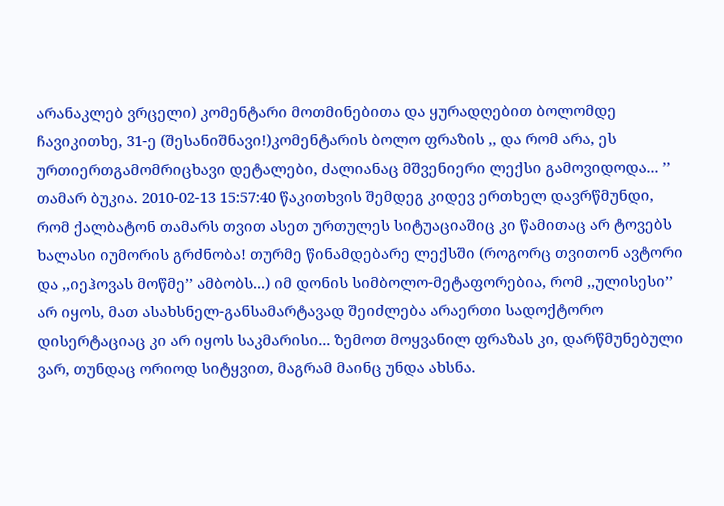არანაკლებ ვრცელი) კომენტარი მოთმინებითა და ყურადღებით ბოლომდე ჩავიკითხე, 31-ე (შესანიშნავი!)კომენტარის ბოლო ფრაზის ,, და რომ არა, ეს ურთიერთგამომრიცხავი დეტალები, ძალიანაც მშვენიერი ლექსი გამოვიდოდა... ’’ თამარ ბუკია. 2010-02-13 15:57:40 წაკითხვის შემდეგ კიდევ ერთხელ დავრწმუნდი, რომ ქალბატონ თამარს თვით ასეთ ურთულეს სიტუაციაშიც კი წამითაც არ ტოვებს ხალასი იუმორის გრძნობა! თურმე წინამდებარე ლექსში (როგორც თვითონ ავტორი და ,,იეჰოვას მოწმე’’ ამბობს...) იმ დონის სიმბოლო-მეტაფორებია, რომ ,,ულისესი’’ არ იყოს, მათ ასახსნელ-განსამარტავად შეიძლება არაერთი სადოქტორო დისერტაციაც კი არ იყოს საკმარისი... ზემოთ მოყვანილ ფრაზას კი, დარწმუნებული ვარ, თუნდაც ორიოდ სიტყვით, მაგრამ მაინც უნდა ახსნა.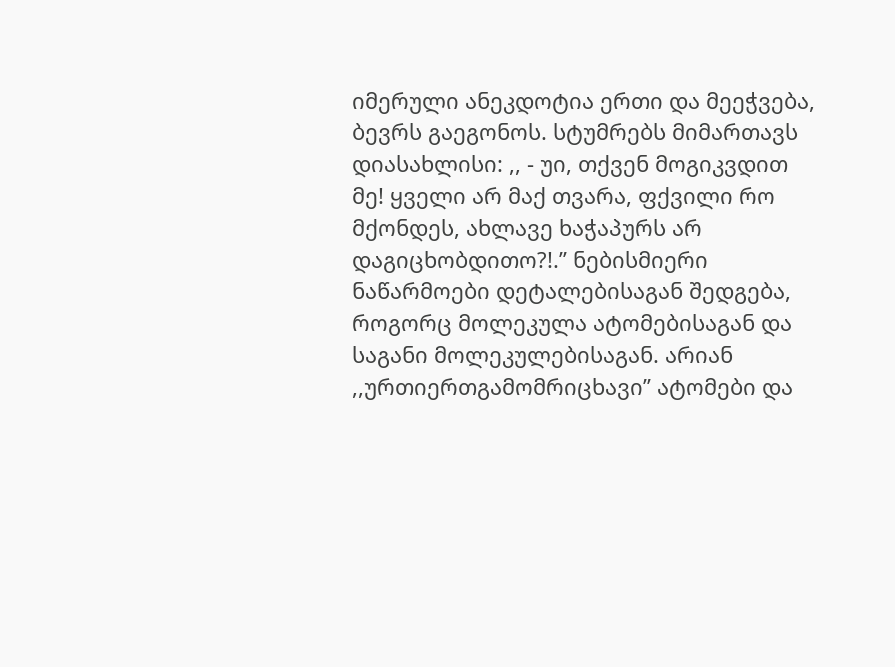იმერული ანეკდოტია ერთი და მეეჭვება, ბევრს გაეგონოს. სტუმრებს მიმართავს დიასახლისი: ,, - უი, თქვენ მოგიკვდით მე! ყველი არ მაქ თვარა, ფქვილი რო მქონდეს, ახლავე ხაჭაპურს არ დაგიცხობდითო?!.’’ ნებისმიერი ნაწარმოები დეტალებისაგან შედგება, როგორც მოლეკულა ატომებისაგან და საგანი მოლეკულებისაგან. არიან ,,ურთიერთგამომრიცხავი’’ ატომები და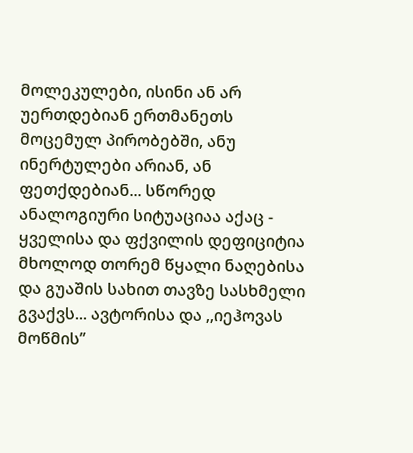მოლეკულები, ისინი ან არ უერთდებიან ერთმანეთს მოცემულ პირობებში, ანუ ინერტულები არიან, ან ფეთქდებიან... სწორედ ანალოგიური სიტუაციაა აქაც - ყველისა და ფქვილის დეფიციტია მხოლოდ თორემ წყალი ნაღებისა და გუაშის სახით თავზე სასხმელი გვაქვს... ავტორისა და ,,იეჰოვას მოწმის’’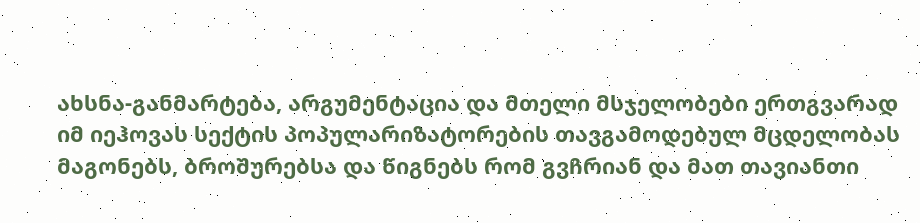ახსნა-განმარტება, არგუმენტაცია და მთელი მსჯელობები ერთგვარად იმ იეჰოვას სექტის პოპულარიზატორების თავგამოდებულ მცდელობას მაგონებს, ბროშურებსა და წიგნებს რომ გვჩრიან და მათ თავიანთი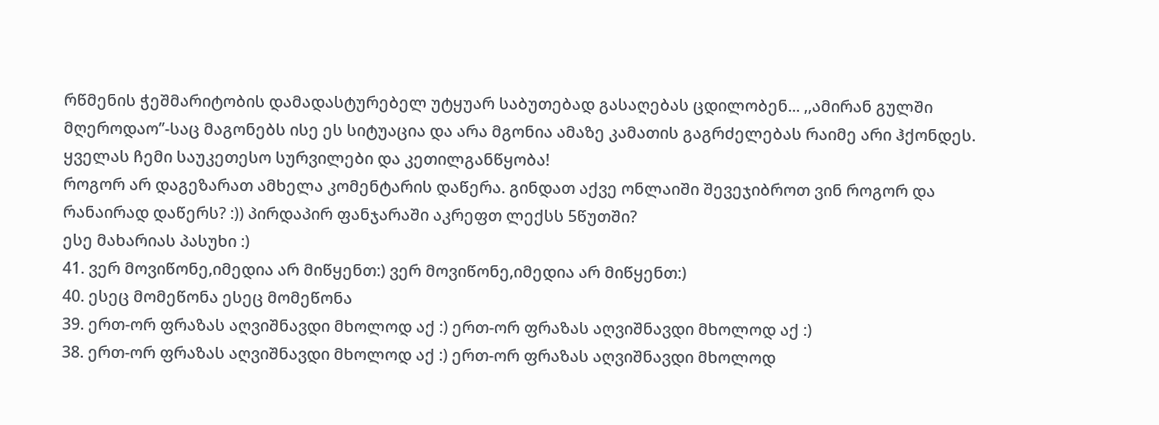რწმენის ჭეშმარიტობის დამადასტურებელ უტყუარ საბუთებად გასაღებას ცდილობენ... ,,ამირან გულში მღეროდაო’’-საც მაგონებს ისე ეს სიტუაცია და არა მგონია ამაზე კამათის გაგრძელებას რაიმე არი ჰქონდეს. ყველას ჩემი საუკეთესო სურვილები და კეთილგანწყობა!
როგორ არ დაგეზარათ ამხელა კომენტარის დაწერა. გინდათ აქვე ონლაიში შევეჯიბროთ ვინ როგორ და რანაირად დაწერს? :)) პირდაპირ ფანჯარაში აკრეფთ ლექსს 5წუთში?
ესე მახარიას პასუხი :)
41. ვერ მოვიწონე,იმედია არ მიწყენთ:) ვერ მოვიწონე,იმედია არ მიწყენთ:)
40. ესეც მომეწონა ესეც მომეწონა
39. ერთ-ორ ფრაზას აღვიშნავდი მხოლოდ აქ :) ერთ-ორ ფრაზას აღვიშნავდი მხოლოდ აქ :)
38. ერთ-ორ ფრაზას აღვიშნავდი მხოლოდ აქ :) ერთ-ორ ფრაზას აღვიშნავდი მხოლოდ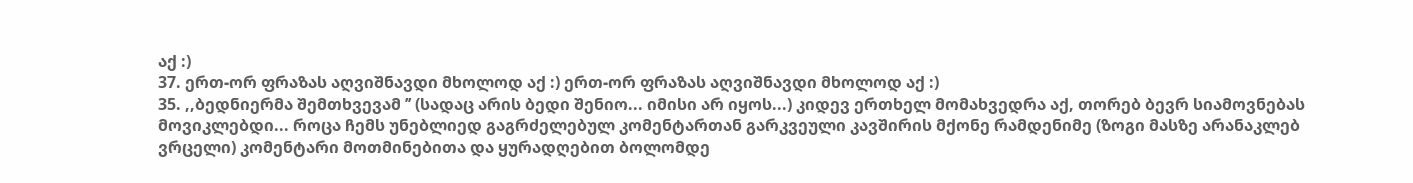აქ :)
37. ერთ-ორ ფრაზას აღვიშნავდი მხოლოდ აქ :) ერთ-ორ ფრაზას აღვიშნავდი მხოლოდ აქ :)
35. ,,ბედნიერმა შემთხვევამ ’’ (სადაც არის ბედი შენიო... იმისი არ იყოს...) კიდევ ერთხელ მომახვედრა აქ, თორებ ბევრ სიამოვნებას მოვიკლებდი... როცა ჩემს უნებლიედ გაგრძელებულ კომენტართან გარკვეული კავშირის მქონე რამდენიმე (ზოგი მასზე არანაკლებ ვრცელი) კომენტარი მოთმინებითა და ყურადღებით ბოლომდე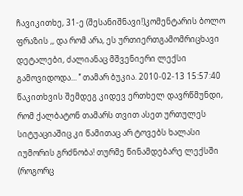ჩავიკითხე, 31-ე (შესანიშნავი!)კომენტარის ბოლო ფრაზის ,, და რომ არა, ეს ურთიერთგამომრიცხავი დეტალები, ძალიანაც მშვენიერი ლექსი გამოვიდოდა... ’’ თამარ ბუკია. 2010-02-13 15:57:40 წაკითხვის შემდეგ კიდევ ერთხელ დავრწმუნდი, რომ ქალბატონ თამარს თვით ასეთ ურთულეს სიტუაციაშიც კი წამითაც არ ტოვებს ხალასი იუმორის გრძნობა! თურმე წინამდებარე ლექსში (როგორც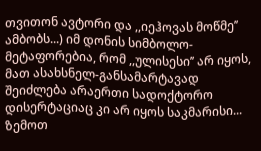თვითონ ავტორი და ,,იეჰოვას მოწმე’’ ამბობს...) იმ დონის სიმბოლო-მეტაფორებია, რომ ,,ულისესი’’ არ იყოს, მათ ასახსნელ-განსამარტავად შეიძლება არაერთი სადოქტორო დისერტაციაც კი არ იყოს საკმარისი... ზემოთ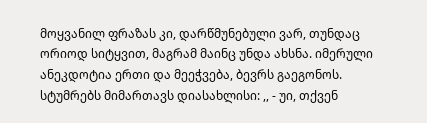მოყვანილ ფრაზას კი, დარწმუნებული ვარ, თუნდაც ორიოდ სიტყვით, მაგრამ მაინც უნდა ახსნა. იმერული ანეკდოტია ერთი და მეეჭვება, ბევრს გაეგონოს. სტუმრებს მიმართავს დიასახლისი: ,, - უი, თქვენ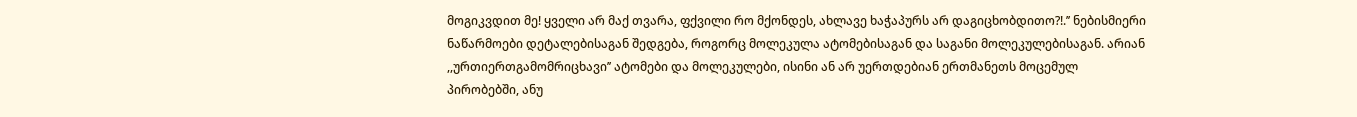მოგიკვდით მე! ყველი არ მაქ თვარა, ფქვილი რო მქონდეს, ახლავე ხაჭაპურს არ დაგიცხობდითო?!.’’ ნებისმიერი ნაწარმოები დეტალებისაგან შედგება, როგორც მოლეკულა ატომებისაგან და საგანი მოლეკულებისაგან. არიან ,,ურთიერთგამომრიცხავი’’ ატომები და მოლეკულები, ისინი ან არ უერთდებიან ერთმანეთს მოცემულ პირობებში, ანუ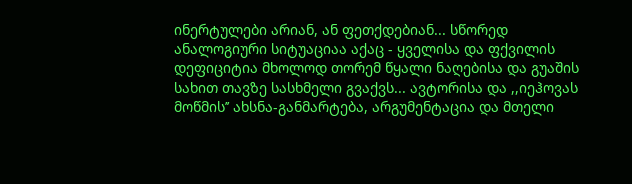ინერტულები არიან, ან ფეთქდებიან... სწორედ ანალოგიური სიტუაციაა აქაც - ყველისა და ფქვილის დეფიციტია მხოლოდ თორემ წყალი ნაღებისა და გუაშის სახით თავზე სასხმელი გვაქვს... ავტორისა და ,,იეჰოვას მოწმის’’ ახსნა-განმარტება, არგუმენტაცია და მთელი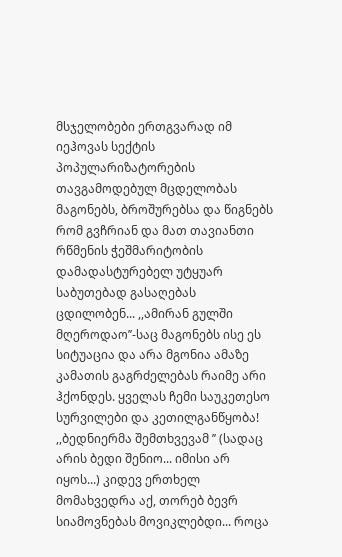მსჯელობები ერთგვარად იმ იეჰოვას სექტის პოპულარიზატორების თავგამოდებულ მცდელობას მაგონებს, ბროშურებსა და წიგნებს რომ გვჩრიან და მათ თავიანთი რწმენის ჭეშმარიტობის დამადასტურებელ უტყუარ საბუთებად გასაღებას ცდილობენ... ,,ამირან გულში მღეროდაო’’-საც მაგონებს ისე ეს სიტუაცია და არა მგონია ამაზე კამათის გაგრძელებას რაიმე არი ჰქონდეს. ყველას ჩემი საუკეთესო სურვილები და კეთილგანწყობა!
,,ბედნიერმა შემთხვევამ ’’ (სადაც არის ბედი შენიო... იმისი არ იყოს...) კიდევ ერთხელ მომახვედრა აქ, თორებ ბევრ სიამოვნებას მოვიკლებდი... როცა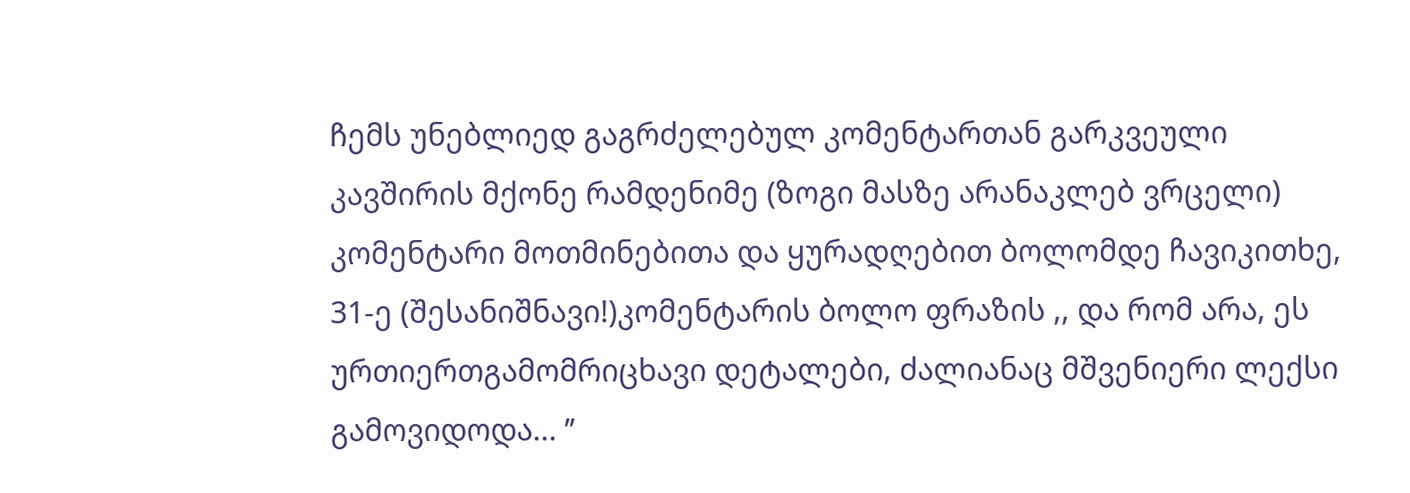ჩემს უნებლიედ გაგრძელებულ კომენტართან გარკვეული კავშირის მქონე რამდენიმე (ზოგი მასზე არანაკლებ ვრცელი) კომენტარი მოთმინებითა და ყურადღებით ბოლომდე ჩავიკითხე, 31-ე (შესანიშნავი!)კომენტარის ბოლო ფრაზის ,, და რომ არა, ეს ურთიერთგამომრიცხავი დეტალები, ძალიანაც მშვენიერი ლექსი გამოვიდოდა... ’’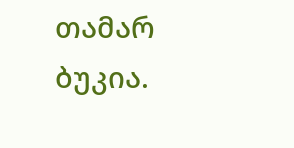თამარ ბუკია.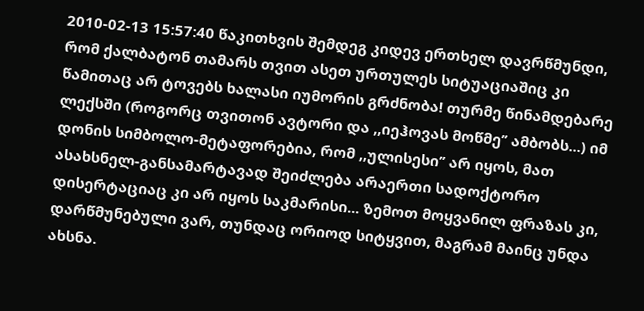2010-02-13 15:57:40 წაკითხვის შემდეგ კიდევ ერთხელ დავრწმუნდი, რომ ქალბატონ თამარს თვით ასეთ ურთულეს სიტუაციაშიც კი წამითაც არ ტოვებს ხალასი იუმორის გრძნობა! თურმე წინამდებარე ლექსში (როგორც თვითონ ავტორი და ,,იეჰოვას მოწმე’’ ამბობს...) იმ დონის სიმბოლო-მეტაფორებია, რომ ,,ულისესი’’ არ იყოს, მათ ასახსნელ-განსამარტავად შეიძლება არაერთი სადოქტორო დისერტაციაც კი არ იყოს საკმარისი... ზემოთ მოყვანილ ფრაზას კი, დარწმუნებული ვარ, თუნდაც ორიოდ სიტყვით, მაგრამ მაინც უნდა ახსნა.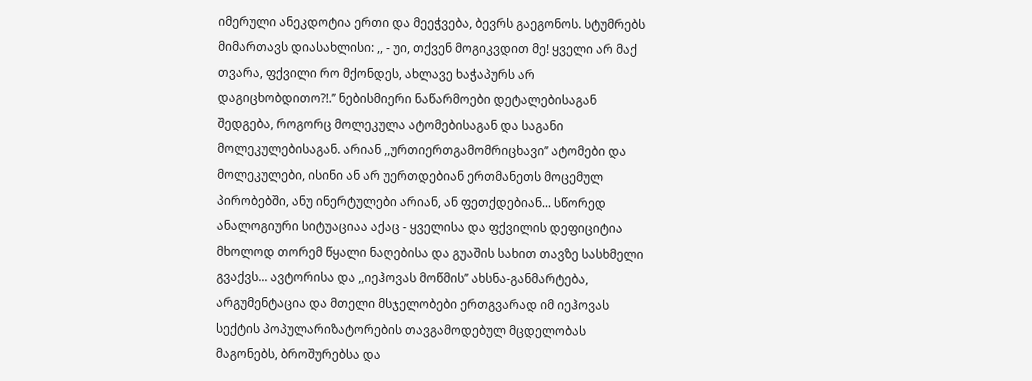იმერული ანეკდოტია ერთი და მეეჭვება, ბევრს გაეგონოს. სტუმრებს მიმართავს დიასახლისი: ,, - უი, თქვენ მოგიკვდით მე! ყველი არ მაქ თვარა, ფქვილი რო მქონდეს, ახლავე ხაჭაპურს არ დაგიცხობდითო?!.’’ ნებისმიერი ნაწარმოები დეტალებისაგან შედგება, როგორც მოლეკულა ატომებისაგან და საგანი მოლეკულებისაგან. არიან ,,ურთიერთგამომრიცხავი’’ ატომები და მოლეკულები, ისინი ან არ უერთდებიან ერთმანეთს მოცემულ პირობებში, ანუ ინერტულები არიან, ან ფეთქდებიან... სწორედ ანალოგიური სიტუაციაა აქაც - ყველისა და ფქვილის დეფიციტია მხოლოდ თორემ წყალი ნაღებისა და გუაშის სახით თავზე სასხმელი გვაქვს... ავტორისა და ,,იეჰოვას მოწმის’’ ახსნა-განმარტება, არგუმენტაცია და მთელი მსჯელობები ერთგვარად იმ იეჰოვას სექტის პოპულარიზატორების თავგამოდებულ მცდელობას მაგონებს, ბროშურებსა და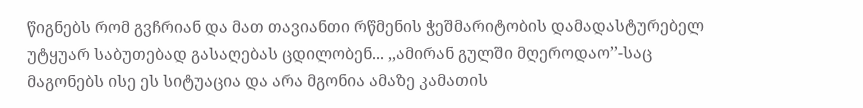წიგნებს რომ გვჩრიან და მათ თავიანთი რწმენის ჭეშმარიტობის დამადასტურებელ უტყუარ საბუთებად გასაღებას ცდილობენ... ,,ამირან გულში მღეროდაო’’-საც მაგონებს ისე ეს სიტუაცია და არა მგონია ამაზე კამათის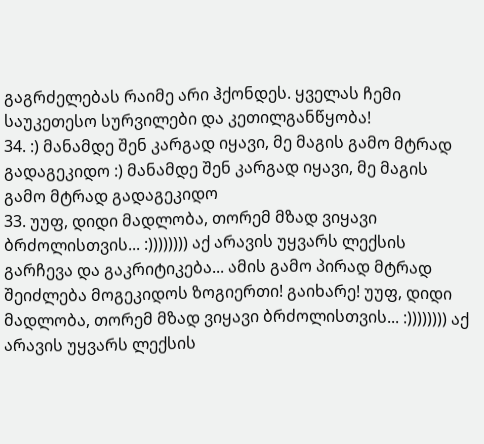გაგრძელებას რაიმე არი ჰქონდეს. ყველას ჩემი საუკეთესო სურვილები და კეთილგანწყობა!
34. :) მანამდე შენ კარგად იყავი, მე მაგის გამო მტრად გადაგეკიდო :) მანამდე შენ კარგად იყავი, მე მაგის გამო მტრად გადაგეკიდო
33. უუფ, დიდი მადლობა, თორემ მზად ვიყავი ბრძოლისთვის... :)))))))) აქ არავის უყვარს ლექსის გარჩევა და გაკრიტიკება... ამის გამო პირად მტრად შეიძლება მოგეკიდოს ზოგიერთი! გაიხარე! უუფ, დიდი მადლობა, თორემ მზად ვიყავი ბრძოლისთვის... :)))))))) აქ არავის უყვარს ლექსის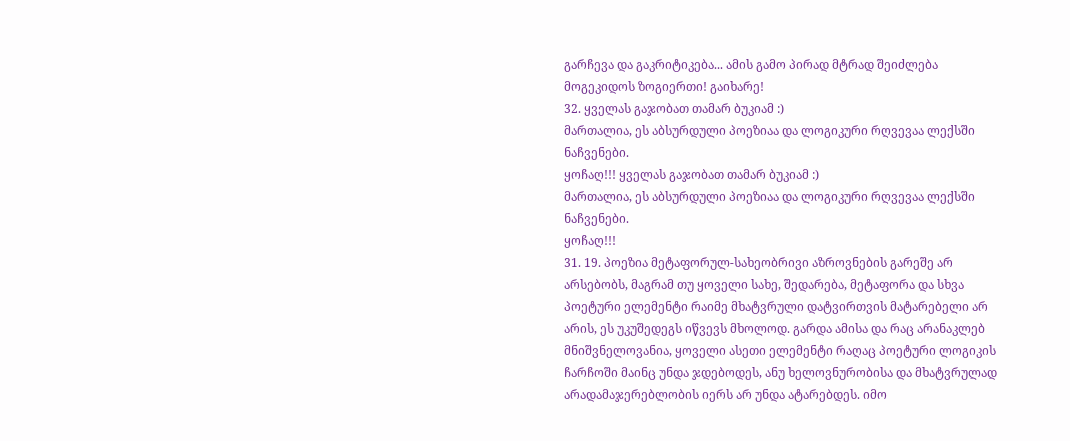გარჩევა და გაკრიტიკება... ამის გამო პირად მტრად შეიძლება მოგეკიდოს ზოგიერთი! გაიხარე!
32. ყველას გაჯობათ თამარ ბუკიამ :)
მართალია, ეს აბსურდული პოეზიაა და ლოგიკური რღვევაა ლექსში ნაჩვენები.
ყოჩაღ!!! ყველას გაჯობათ თამარ ბუკიამ :)
მართალია, ეს აბსურდული პოეზიაა და ლოგიკური რღვევაა ლექსში ნაჩვენები.
ყოჩაღ!!!
31. 19. პოეზია მეტაფორულ-სახეობრივი აზროვნების გარეშე არ არსებობს, მაგრამ თუ ყოველი სახე, შედარება, მეტაფორა და სხვა პოეტური ელემენტი რაიმე მხატვრული დატვირთვის მატარებელი არ არის, ეს უკუშედეგს იწვევს მხოლოდ. გარდა ამისა და რაც არანაკლებ მნიშვნელოვანია, ყოველი ასეთი ელემენტი რაღაც პოეტური ლოგიკის ჩარჩოში მაინც უნდა ჯდებოდეს, ანუ ხელოვნურობისა და მხატვრულად არადამაჯერებლობის იერს არ უნდა ატარებდეს. იმო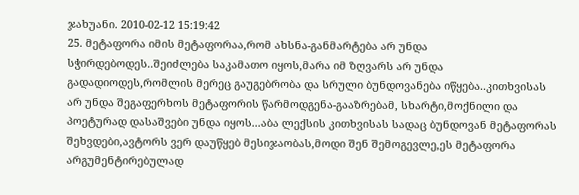ჯახუანი. 2010-02-12 15:19:42
25. მეტაფორა იმის მეტაფორაა,რომ ახსნა-განმარტება არ უნდა სჭირდებოდეს..შეიძლება საკამათო იყოს,მარა იმ ზღვარს არ უნდა გადადიოდეს,რომლის მერეც გაუგებრობა და სრული ბუნდოვანება იწყება..კითხვისას არ უნდა შეგაფერხოს მეტაფორის წარმოდგენა-გააზრებამ, სხარტი,მოქნილი და პოეტურად დასაშვები უნდა იყოს...აბა ლექსის კითხვისას სადაც ბუნდოვან მეტაფორას შეხვდები,ავტორს ვერ დაუწყებ მესიჯაობას,მოდი შენ შემოგევლე,ეს მეტაფორა არგუმენტირებულად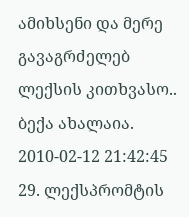ამიხსენი და მერე გავაგრძელებ ლექსის კითხვასო.. ბექა ახალაია. 2010-02-12 21:42:45
29. ლექსპრომტის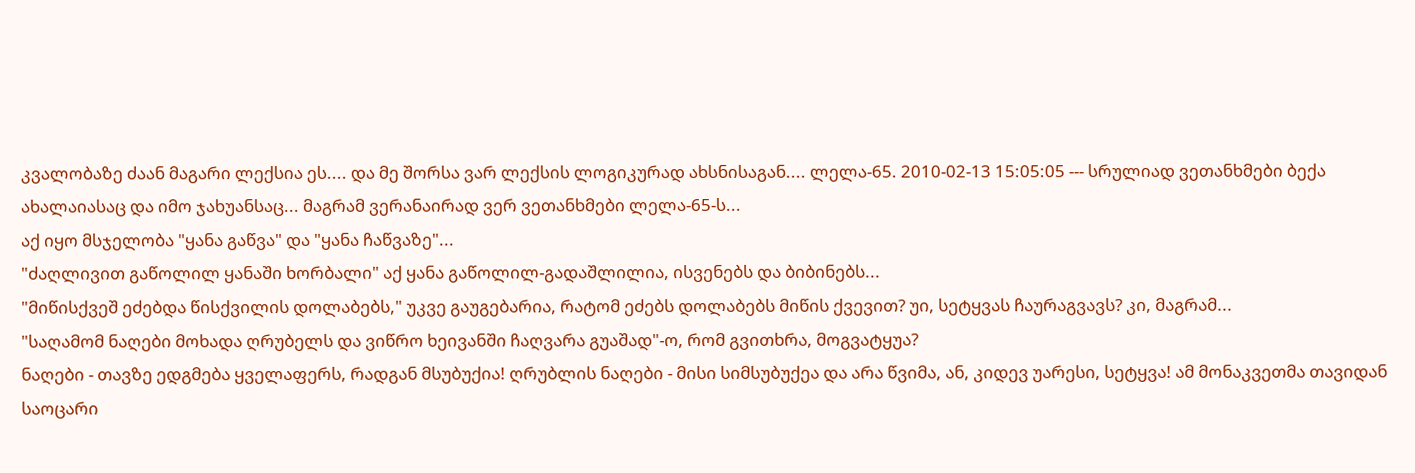კვალობაზე ძაან მაგარი ლექსია ეს.... და მე შორსა ვარ ლექსის ლოგიკურად ახსნისაგან.... ლელა-65. 2010-02-13 15:05:05 --- სრულიად ვეთანხმები ბექა ახალაიასაც და იმო ჯახუანსაც... მაგრამ ვერანაირად ვერ ვეთანხმები ლელა-65-ს...
აქ იყო მსჯელობა "ყანა გაწვა" და "ყანა ჩაწვაზე"...
"ძაღლივით გაწოლილ ყანაში ხორბალი" აქ ყანა გაწოლილ-გადაშლილია, ისვენებს და ბიბინებს...
"მიწისქვეშ ეძებდა წისქვილის დოლაბებს," უკვე გაუგებარია, რატომ ეძებს დოლაბებს მიწის ქვევით? უი, სეტყვას ჩაურაგვავს? კი, მაგრამ...
"საღამომ ნაღები მოხადა ღრუბელს და ვიწრო ხეივანში ჩაღვარა გუაშად"-ო, რომ გვითხრა, მოგვატყუა?
ნაღები - თავზე ედგმება ყველაფერს, რადგან მსუბუქია! ღრუბლის ნაღები - მისი სიმსუბუქეა და არა წვიმა, ან, კიდევ უარესი, სეტყვა! ამ მონაკვეთმა თავიდან საოცარი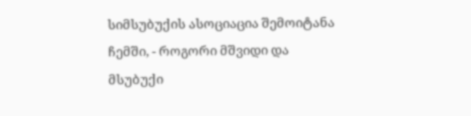სიმსუბუქის ასოციაცია შემოიტანა ჩემში, - როგორი მშვიდი და მსუბუქი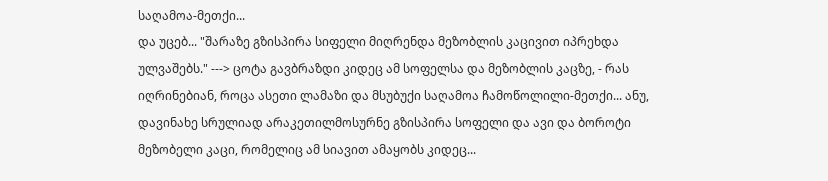საღამოა-მეთქი...
და უცებ... "შარაზე გზისპირა სიფელი მიღრენდა მეზობლის კაცივით იპრეხდა ულვაშებს." ---> ცოტა გავბრაზდი კიდეც ამ სოფელსა და მეზობლის კაცზე, - რას იღრინებიან, როცა ასეთი ლამაზი და მსუბუქი საღამოა ჩამოწოლილი-მეთქი... ანუ, დავინახე სრულიად არაკეთილმოსურნე გზისპირა სოფელი და ავი და ბოროტი მეზობელი კაცი, რომელიც ამ სიავით ამაყობს კიდეც...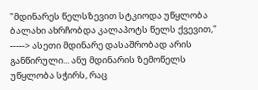"მდინარეს წელსზევით სტკიოდა უწყლობა ბალახი ახრჩობდა კალაპოტს წელს ქვევით," -----> ასეთი მდინარე დასაშრობად არის განწირული... ანუ მდინარის ზემოწელს უწყლობა სჭირს, რაც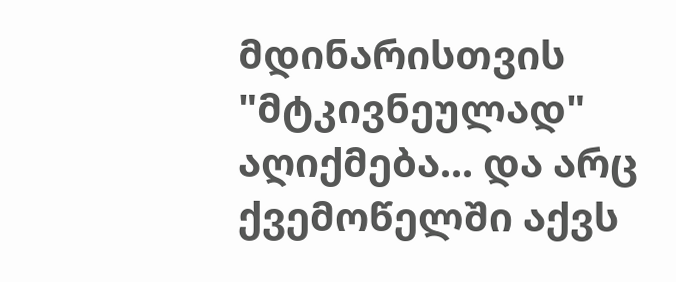მდინარისთვის "მტკივნეულად" აღიქმება... და არც ქვემოწელში აქვს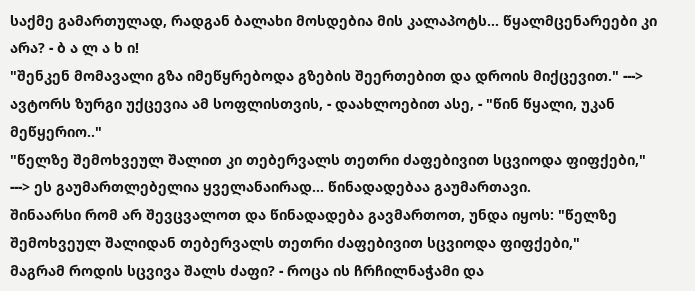საქმე გამართულად, რადგან ბალახი მოსდებია მის კალაპოტს... წყალმცენარეები კი არა? - ბ ა ლ ა ხ ი!
"შენკენ მომავალი გზა იმეწყრებოდა გზების შეერთებით და დროის მიქცევით." ---> ავტორს ზურგი უქცევია ამ სოფლისთვის, - დაახლოებით ასე, - "წინ წყალი, უკან მეწყერიო.."
"წელზე შემოხვეულ შალით კი თებერვალს თეთრი ძაფებივით სცვიოდა ფიფქები," ---> ეს გაუმართლებელია ყველანაირად... წინადადებაა გაუმართავი.
შინაარსი რომ არ შევცვალოთ და წინადადება გავმართოთ, უნდა იყოს: "წელზე შემოხვეულ შალიდან თებერვალს თეთრი ძაფებივით სცვიოდა ფიფქები,"
მაგრამ როდის სცვივა შალს ძაფი? - როცა ის ჩრჩილნაჭამი და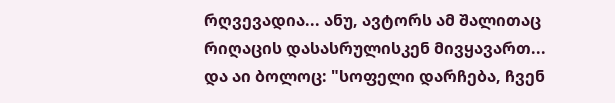რღვევადია... ანუ, ავტორს ამ შალითაც რიღაცის დასასრულისკენ მივყავართ...
და აი ბოლოც: "სოფელი დარჩება, ჩვენ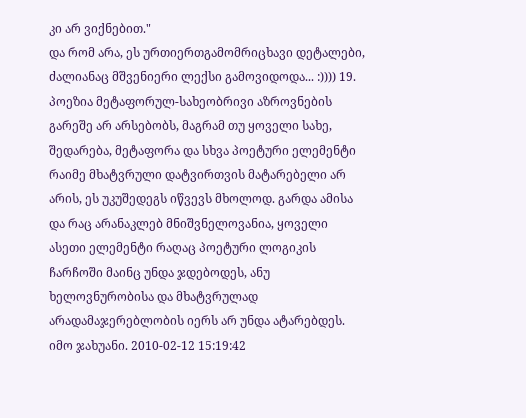კი არ ვიქნებით."
და რომ არა, ეს ურთიერთგამომრიცხავი დეტალები, ძალიანაც მშვენიერი ლექსი გამოვიდოდა... :)))) 19. პოეზია მეტაფორულ-სახეობრივი აზროვნების გარეშე არ არსებობს, მაგრამ თუ ყოველი სახე, შედარება, მეტაფორა და სხვა პოეტური ელემენტი რაიმე მხატვრული დატვირთვის მატარებელი არ არის, ეს უკუშედეგს იწვევს მხოლოდ. გარდა ამისა და რაც არანაკლებ მნიშვნელოვანია, ყოველი ასეთი ელემენტი რაღაც პოეტური ლოგიკის ჩარჩოში მაინც უნდა ჯდებოდეს, ანუ ხელოვნურობისა და მხატვრულად არადამაჯერებლობის იერს არ უნდა ატარებდეს. იმო ჯახუანი. 2010-02-12 15:19:42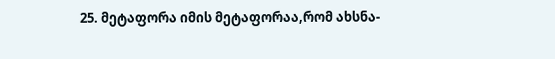25. მეტაფორა იმის მეტაფორაა,რომ ახსნა-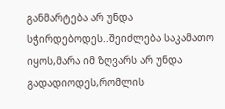განმარტება არ უნდა სჭირდებოდეს..შეიძლება საკამათო იყოს,მარა იმ ზღვარს არ უნდა გადადიოდეს,რომლის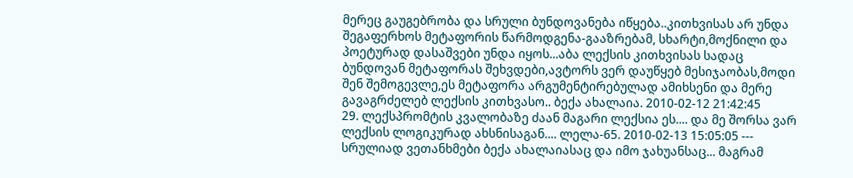მერეც გაუგებრობა და სრული ბუნდოვანება იწყება..კითხვისას არ უნდა შეგაფერხოს მეტაფორის წარმოდგენა-გააზრებამ, სხარტი,მოქნილი და პოეტურად დასაშვები უნდა იყოს...აბა ლექსის კითხვისას სადაც ბუნდოვან მეტაფორას შეხვდები,ავტორს ვერ დაუწყებ მესიჯაობას,მოდი შენ შემოგევლე,ეს მეტაფორა არგუმენტირებულად ამიხსენი და მერე გავაგრძელებ ლექსის კითხვასო.. ბექა ახალაია. 2010-02-12 21:42:45
29. ლექსპრომტის კვალობაზე ძაან მაგარი ლექსია ეს.... და მე შორსა ვარ ლექსის ლოგიკურად ახსნისაგან.... ლელა-65. 2010-02-13 15:05:05 --- სრულიად ვეთანხმები ბექა ახალაიასაც და იმო ჯახუანსაც... მაგრამ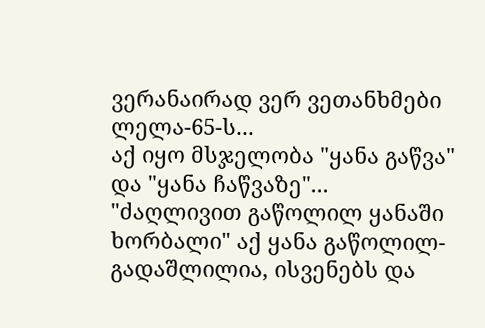ვერანაირად ვერ ვეთანხმები ლელა-65-ს...
აქ იყო მსჯელობა "ყანა გაწვა" და "ყანა ჩაწვაზე"...
"ძაღლივით გაწოლილ ყანაში ხორბალი" აქ ყანა გაწოლილ-გადაშლილია, ისვენებს და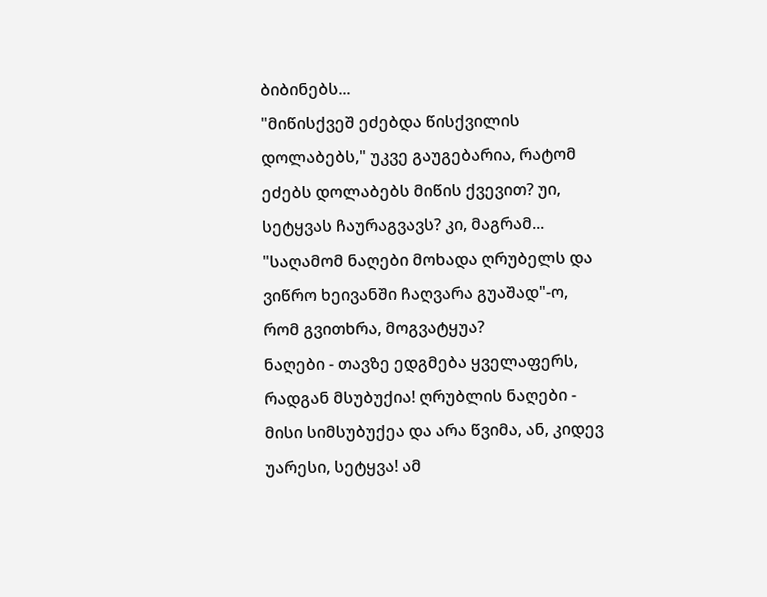ბიბინებს...
"მიწისქვეშ ეძებდა წისქვილის დოლაბებს," უკვე გაუგებარია, რატომ ეძებს დოლაბებს მიწის ქვევით? უი, სეტყვას ჩაურაგვავს? კი, მაგრამ...
"საღამომ ნაღები მოხადა ღრუბელს და ვიწრო ხეივანში ჩაღვარა გუაშად"-ო, რომ გვითხრა, მოგვატყუა?
ნაღები - თავზე ედგმება ყველაფერს, რადგან მსუბუქია! ღრუბლის ნაღები - მისი სიმსუბუქეა და არა წვიმა, ან, კიდევ უარესი, სეტყვა! ამ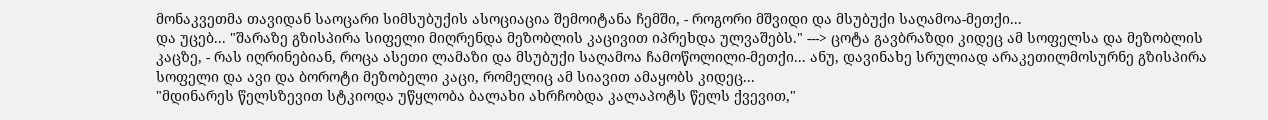მონაკვეთმა თავიდან საოცარი სიმსუბუქის ასოციაცია შემოიტანა ჩემში, - როგორი მშვიდი და მსუბუქი საღამოა-მეთქი...
და უცებ... "შარაზე გზისპირა სიფელი მიღრენდა მეზობლის კაცივით იპრეხდა ულვაშებს." ---> ცოტა გავბრაზდი კიდეც ამ სოფელსა და მეზობლის კაცზე, - რას იღრინებიან, როცა ასეთი ლამაზი და მსუბუქი საღამოა ჩამოწოლილი-მეთქი... ანუ, დავინახე სრულიად არაკეთილმოსურნე გზისპირა სოფელი და ავი და ბოროტი მეზობელი კაცი, რომელიც ამ სიავით ამაყობს კიდეც...
"მდინარეს წელსზევით სტკიოდა უწყლობა ბალახი ახრჩობდა კალაპოტს წელს ქვევით,"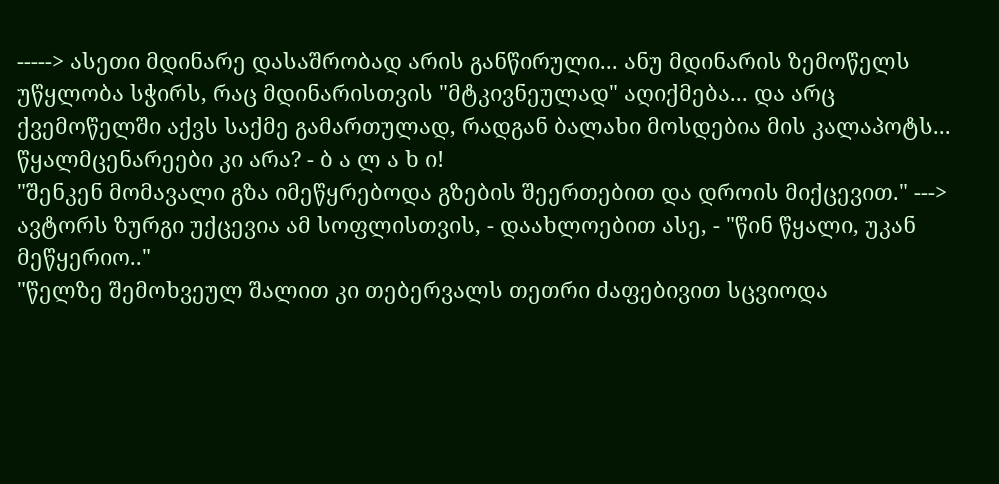-----> ასეთი მდინარე დასაშრობად არის განწირული... ანუ მდინარის ზემოწელს უწყლობა სჭირს, რაც მდინარისთვის "მტკივნეულად" აღიქმება... და არც ქვემოწელში აქვს საქმე გამართულად, რადგან ბალახი მოსდებია მის კალაპოტს... წყალმცენარეები კი არა? - ბ ა ლ ა ხ ი!
"შენკენ მომავალი გზა იმეწყრებოდა გზების შეერთებით და დროის მიქცევით." ---> ავტორს ზურგი უქცევია ამ სოფლისთვის, - დაახლოებით ასე, - "წინ წყალი, უკან მეწყერიო.."
"წელზე შემოხვეულ შალით კი თებერვალს თეთრი ძაფებივით სცვიოდა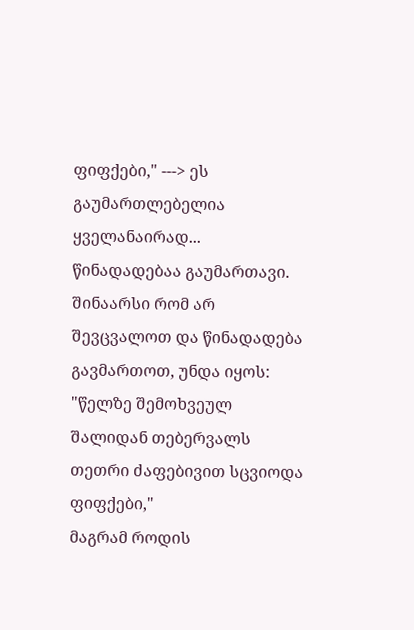ფიფქები," ---> ეს გაუმართლებელია ყველანაირად... წინადადებაა გაუმართავი.
შინაარსი რომ არ შევცვალოთ და წინადადება გავმართოთ, უნდა იყოს: "წელზე შემოხვეულ შალიდან თებერვალს თეთრი ძაფებივით სცვიოდა ფიფქები,"
მაგრამ როდის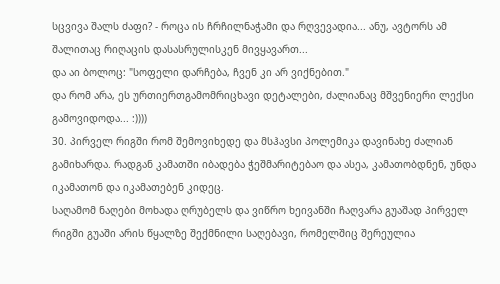სცვივა შალს ძაფი? - როცა ის ჩრჩილნაჭამი და რღვევადია... ანუ, ავტორს ამ შალითაც რიღაცის დასასრულისკენ მივყავართ...
და აი ბოლოც: "სოფელი დარჩება, ჩვენ კი არ ვიქნებით."
და რომ არა, ეს ურთიერთგამომრიცხავი დეტალები, ძალიანაც მშვენიერი ლექსი გამოვიდოდა... :))))
30. პირველ რიგში რომ შემოვიხედე და მსჰავსი პოლემიკა დავინახე ძალიან გამიხარდა. რადგან კამათში იბადება ჭეშმარიტებაო და ასეა, კამათობდნენ, უნდა იკამათონ და იკამათებენ კიდეც.
საღამომ ნაღები მოხადა ღრუბელს და ვიწრო ხეივანში ჩაღვარა გუაშად პირველ რიგში გუაში არის წყალზე შექმნილი საღებავი, რომელშიც შერეულია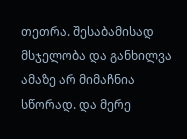თეთრა. შესაბამისად მსჯელობა და განხილვა ამაზე არ მიმაჩნია სწორად. და მერე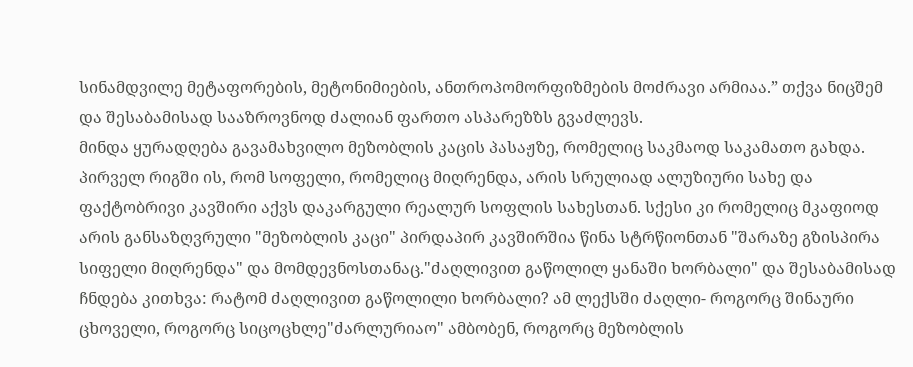სინამდვილე მეტაფორების, მეტონიმიების, ანთროპომორფიზმების მოძრავი არმიაა.” თქვა ნიცშემ და შესაბამისად სააზროვნოდ ძალიან ფართო ასპარეზზს გვაძლევს.
მინდა ყურადღება გავამახვილო მეზობლის კაცის პასაჟზე, რომელიც საკმაოდ საკამათო გახდა. პირველ რიგში ის, რომ სოფელი, რომელიც მიღრენდა, არის სრულიად ალუზიური სახე და ფაქტობრივი კავშირი აქვს დაკარგული რეალურ სოფლის სახესთან. სქესი კი რომელიც მკაფიოდ არის განსაზღვრული "მეზობლის კაცი" პირდაპირ კავშირშია წინა სტრწიონთან "შარაზე გზისპირა სიფელი მიღრენდა" და მომდევნოსთანაც."ძაღლივით გაწოლილ ყანაში ხორბალი" და შესაბამისად ჩნდება კითხვა: რატომ ძაღლივით გაწოლილი ხორბალი? ამ ლექსში ძაღლი- როგორც შინაური ცხოველი, როგორც სიცოცხლე"ძარლურიაო" ამბობენ, როგორც მეზობლის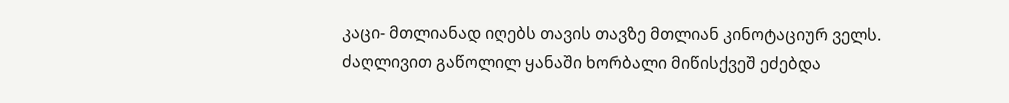კაცი- მთლიანად იღებს თავის თავზე მთლიან კინოტაციურ ველს.
ძაღლივით გაწოლილ ყანაში ხორბალი მიწისქვეშ ეძებდა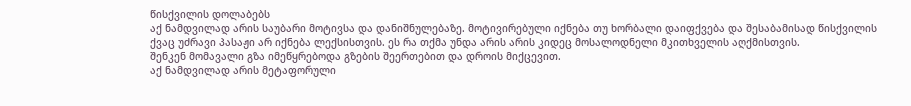წისქვილის დოლაბებს
აქ ნამდვილად არის საუბარი მოტივსა და დანიშნულებაზე. მოტივირებული იქნება თუ ხორბალი დაიფქვება და შესაბამისად წისქვილის ქვაც უძრავი პასაჟი არ იქნება ლექსისთვის. ეს რა თქმა უნდა არის არის კიდეც მოსალოდნელი მკითხველის აღქმისთვის.
შენკენ მომავალი გზა იმეწყრებოდა გზების შეერთებით და დროის მიქცევით.
აქ ნამდვილად არის მეტაფორული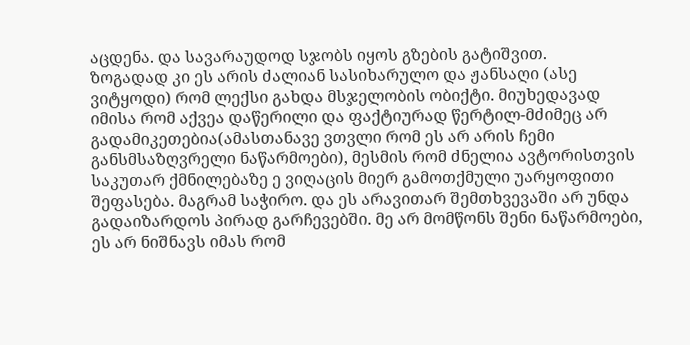აცდენა. და სავარაუდოდ სჯობს იყოს გზების გატიშვით.
ზოგადად კი ეს არის ძალიან სასიხარულო და ჟანსაღი (ასე ვიტყოდი) რომ ლექსი გახდა მსჯელობის ობიქტი. მიუხედავად იმისა რომ აქვეა დაწერილი და ფაქტიურად წერტილ-მძიმეც არ გადამიკეთებია(ამასთანავე ვთვლი რომ ეს არ არის ჩემი განსმსაზღვრელი ნაწარმოები), მესმის რომ ძნელია ავტორისთვის საკუთარ ქმნილებაზე ე ვიღაცის მიერ გამოთქმული უარყოფითი შეფასება. მაგრამ საჭირო. და ეს არავითარ შემთხვევაში არ უნდა გადაიზარდოს პირად გარჩევებში. მე არ მომწონს შენი ნაწარმოები, ეს არ ნიშნავს იმას რომ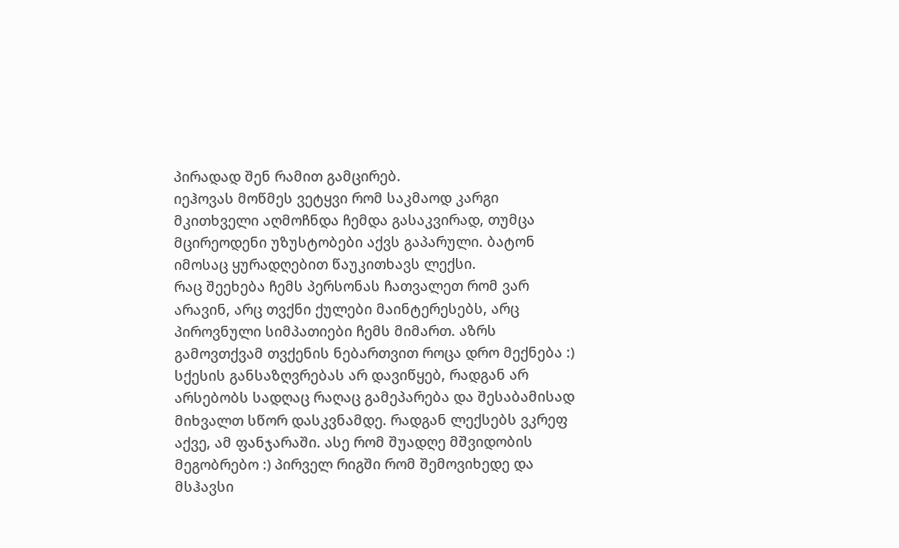პირადად შენ რამით გამცირებ.
იეჰოვას მოწმეს ვეტყვი რომ საკმაოდ კარგი მკითხველი აღმოჩნდა ჩემდა გასაკვირად, თუმცა მცირეოდენი უზუსტობები აქვს გაპარული. ბატონ იმოსაც ყურადღებით წაუკითხავს ლექსი.
რაც შეეხება ჩემს პერსონას ჩათვალეთ რომ ვარ არავინ, არც თვქნი ქულები მაინტერესებს, არც პიროვნული სიმპათიები ჩემს მიმართ. აზრს გამოვთქვამ თვქენის ნებართვით როცა დრო მექნება :)
სქესის განსაზღვრებას არ დავიწყებ, რადგან არ არსებობს სადღაც რაღაც გამეპარება და შესაბამისად მიხვალთ სწორ დასკვნამდე. რადგან ლექსებს ვკრეფ აქვე, ამ ფანჯარაში. ასე რომ შუადღე მშვიდობის მეგობრებო :) პირველ რიგში რომ შემოვიხედე და მსჰავსი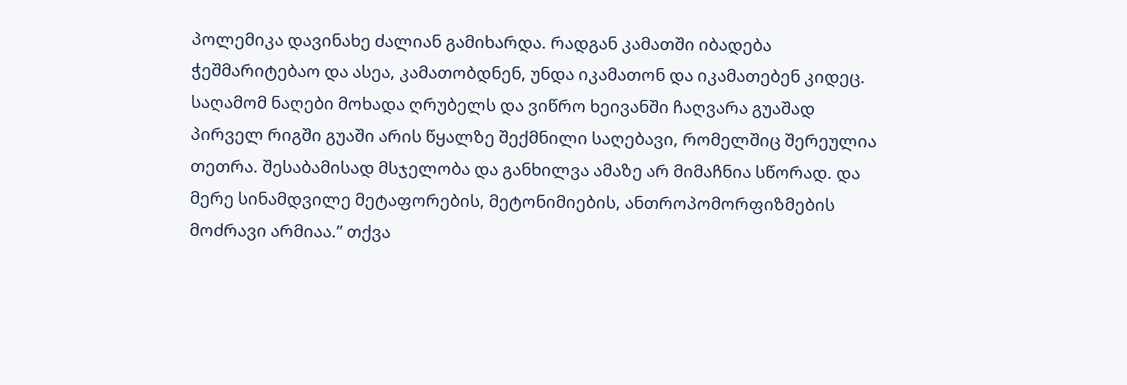პოლემიკა დავინახე ძალიან გამიხარდა. რადგან კამათში იბადება ჭეშმარიტებაო და ასეა, კამათობდნენ, უნდა იკამათონ და იკამათებენ კიდეც.
საღამომ ნაღები მოხადა ღრუბელს და ვიწრო ხეივანში ჩაღვარა გუაშად პირველ რიგში გუაში არის წყალზე შექმნილი საღებავი, რომელშიც შერეულია თეთრა. შესაბამისად მსჯელობა და განხილვა ამაზე არ მიმაჩნია სწორად. და მერე სინამდვილე მეტაფორების, მეტონიმიების, ანთროპომორფიზმების მოძრავი არმიაა.” თქვა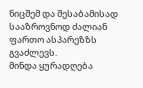ნიცშემ და შესაბამისად სააზროვნოდ ძალიან ფართო ასპარეზზს გვაძლევს.
მინდა ყურადღება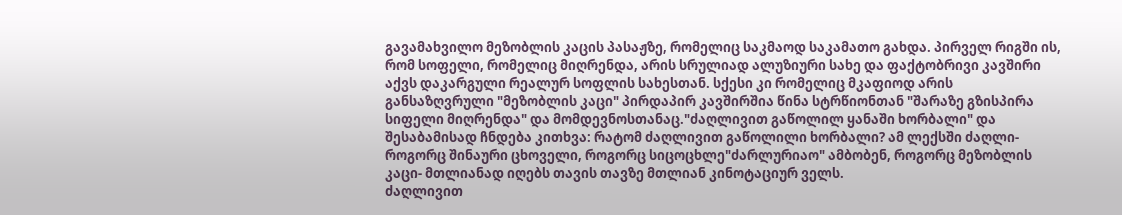გავამახვილო მეზობლის კაცის პასაჟზე, რომელიც საკმაოდ საკამათო გახდა. პირველ რიგში ის, რომ სოფელი, რომელიც მიღრენდა, არის სრულიად ალუზიური სახე და ფაქტობრივი კავშირი აქვს დაკარგული რეალურ სოფლის სახესთან. სქესი კი რომელიც მკაფიოდ არის განსაზღვრული "მეზობლის კაცი" პირდაპირ კავშირშია წინა სტრწიონთან "შარაზე გზისპირა სიფელი მიღრენდა" და მომდევნოსთანაც."ძაღლივით გაწოლილ ყანაში ხორბალი" და შესაბამისად ჩნდება კითხვა: რატომ ძაღლივით გაწოლილი ხორბალი? ამ ლექსში ძაღლი- როგორც შინაური ცხოველი, როგორც სიცოცხლე"ძარლურიაო" ამბობენ, როგორც მეზობლის კაცი- მთლიანად იღებს თავის თავზე მთლიან კინოტაციურ ველს.
ძაღლივით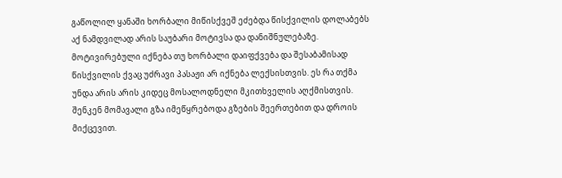გაწოლილ ყანაში ხორბალი მიწისქვეშ ეძებდა წისქვილის დოლაბებს
აქ ნამდვილად არის საუბარი მოტივსა და დანიშნულებაზე. მოტივირებული იქნება თუ ხორბალი დაიფქვება და შესაბამისად წისქვილის ქვაც უძრავი პასაჟი არ იქნება ლექსისთვის. ეს რა თქმა უნდა არის არის კიდეც მოსალოდნელი მკითხველის აღქმისთვის.
შენკენ მომავალი გზა იმეწყრებოდა გზების შეერთებით და დროის მიქცევით.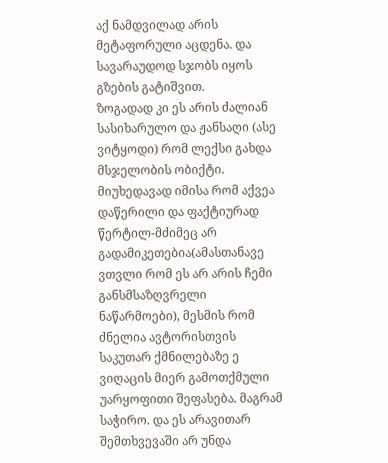აქ ნამდვილად არის მეტაფორული აცდენა. და სავარაუდოდ სჯობს იყოს გზების გატიშვით.
ზოგადად კი ეს არის ძალიან სასიხარულო და ჟანსაღი (ასე ვიტყოდი) რომ ლექსი გახდა მსჯელობის ობიქტი. მიუხედავად იმისა რომ აქვეა დაწერილი და ფაქტიურად წერტილ-მძიმეც არ გადამიკეთებია(ამასთანავე ვთვლი რომ ეს არ არის ჩემი განსმსაზღვრელი ნაწარმოები), მესმის რომ ძნელია ავტორისთვის საკუთარ ქმნილებაზე ე ვიღაცის მიერ გამოთქმული უარყოფითი შეფასება. მაგრამ საჭირო. და ეს არავითარ შემთხვევაში არ უნდა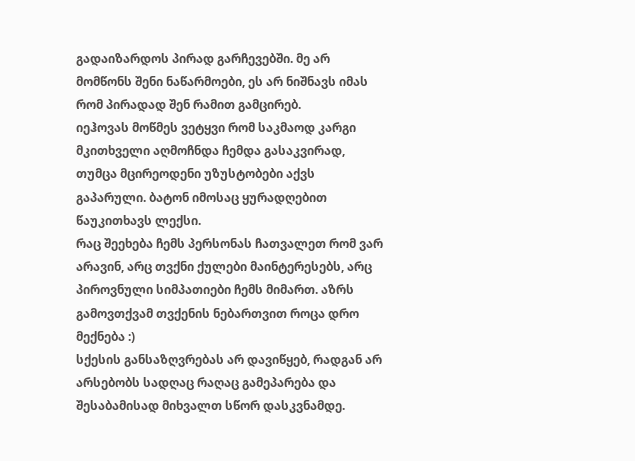გადაიზარდოს პირად გარჩევებში. მე არ მომწონს შენი ნაწარმოები, ეს არ ნიშნავს იმას რომ პირადად შენ რამით გამცირებ.
იეჰოვას მოწმეს ვეტყვი რომ საკმაოდ კარგი მკითხველი აღმოჩნდა ჩემდა გასაკვირად, თუმცა მცირეოდენი უზუსტობები აქვს გაპარული. ბატონ იმოსაც ყურადღებით წაუკითხავს ლექსი.
რაც შეეხება ჩემს პერსონას ჩათვალეთ რომ ვარ არავინ, არც თვქნი ქულები მაინტერესებს, არც პიროვნული სიმპათიები ჩემს მიმართ. აზრს გამოვთქვამ თვქენის ნებართვით როცა დრო მექნება :)
სქესის განსაზღვრებას არ დავიწყებ, რადგან არ არსებობს სადღაც რაღაც გამეპარება და შესაბამისად მიხვალთ სწორ დასკვნამდე.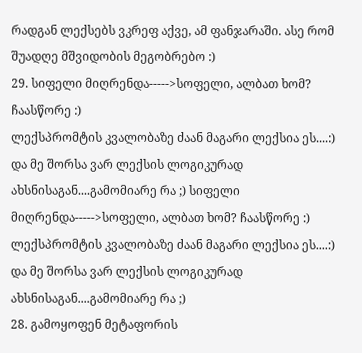რადგან ლექსებს ვკრეფ აქვე, ამ ფანჯარაში. ასე რომ შუადღე მშვიდობის მეგობრებო :)
29. სიფელი მიღრენდა----->სოფელი, ალბათ ხომ? ჩაასწორე :)
ლექსპრომტის კვალობაზე ძაან მაგარი ლექსია ეს....:) და მე შორსა ვარ ლექსის ლოგიკურად ახსნისაგან....გამომიარე რა ;) სიფელი მიღრენდა----->სოფელი, ალბათ ხომ? ჩაასწორე :)
ლექსპრომტის კვალობაზე ძაან მაგარი ლექსია ეს....:) და მე შორსა ვარ ლექსის ლოგიკურად ახსნისაგან....გამომიარე რა ;)
28. გამოყოფენ მეტაფორის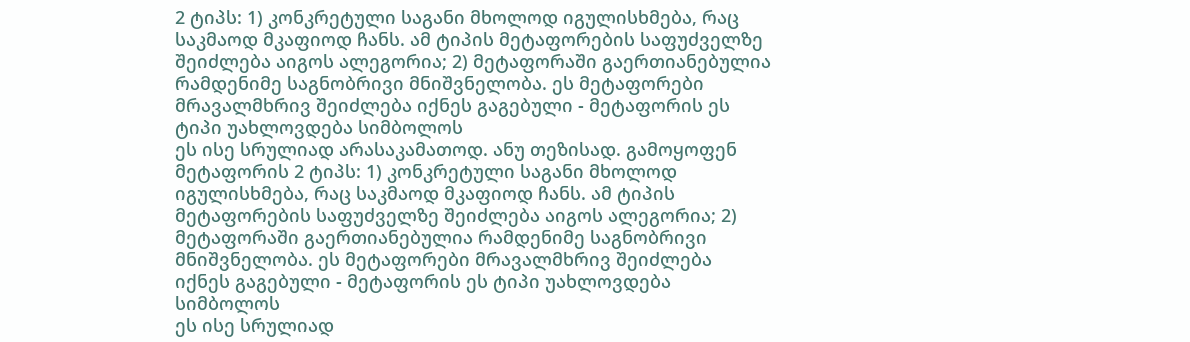2 ტიპს: 1) კონკრეტული საგანი მხოლოდ იგულისხმება, რაც საკმაოდ მკაფიოდ ჩანს. ამ ტიპის მეტაფორების საფუძველზე შეიძლება აიგოს ალეგორია; 2) მეტაფორაში გაერთიანებულია რამდენიმე საგნობრივი მნიშვნელობა. ეს მეტაფორები მრავალმხრივ შეიძლება იქნეს გაგებული - მეტაფორის ეს ტიპი უახლოვდება სიმბოლოს
ეს ისე სრულიად არასაკამათოდ. ანუ თეზისად. გამოყოფენ მეტაფორის 2 ტიპს: 1) კონკრეტული საგანი მხოლოდ იგულისხმება, რაც საკმაოდ მკაფიოდ ჩანს. ამ ტიპის მეტაფორების საფუძველზე შეიძლება აიგოს ალეგორია; 2) მეტაფორაში გაერთიანებულია რამდენიმე საგნობრივი მნიშვნელობა. ეს მეტაფორები მრავალმხრივ შეიძლება იქნეს გაგებული - მეტაფორის ეს ტიპი უახლოვდება სიმბოლოს
ეს ისე სრულიად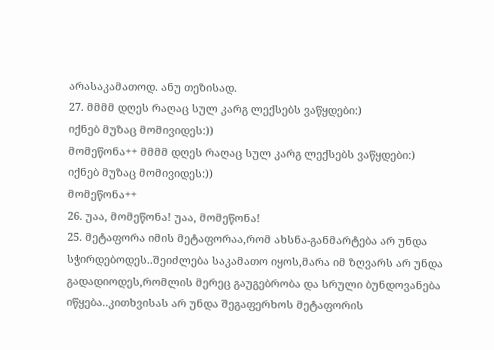არასაკამათოდ. ანუ თეზისად.
27. მმმმ დღეს რაღაც სულ კარგ ლექსებს ვაწყდები:)
იქნებ მუზაც მომივიდეს:))
მომეწონა++ მმმმ დღეს რაღაც სულ კარგ ლექსებს ვაწყდები:)
იქნებ მუზაც მომივიდეს:))
მომეწონა++
26. უაა, მომეწონა! უაა, მომეწონა!
25. მეტაფორა იმის მეტაფორაა,რომ ახსნა-განმარტება არ უნდა სჭირდებოდეს..შეიძლება საკამათო იყოს,მარა იმ ზღვარს არ უნდა გადადიოდეს,რომლის მერეც გაუგებრობა და სრული ბუნდოვანება იწყება..კითხვისას არ უნდა შეგაფერხოს მეტაფორის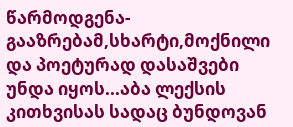წარმოდგენა-გააზრებამ,სხარტი,მოქნილი და პოეტურად დასაშვები უნდა იყოს...აბა ლექსის კითხვისას სადაც ბუნდოვან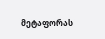მეტაფორას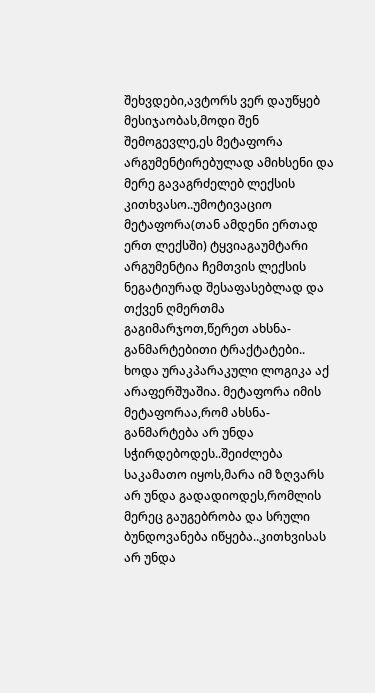შეხვდები,ავტორს ვერ დაუწყებ მესიჯაობას,მოდი შენ შემოგევლე,ეს მეტაფორა არგუმენტირებულად ამიხსენი და მერე გავაგრძელებ ლექსის კითხვასო..უმოტივაციო მეტაფორა(თან ამდენი ერთად ერთ ლექსში) ტყვიაგაუმტარი არგუმენტია ჩემთვის ლექსის ნეგატიურად შესაფასებლად და თქვენ ღმერთმა გაგიმარჯოთ,წერეთ ახსნა-განმარტებითი ტრაქტატები..
ხოდა ურაკპარაკული ლოგიკა აქ არაფერშუაშია. მეტაფორა იმის მეტაფორაა,რომ ახსნა-განმარტება არ უნდა სჭირდებოდეს..შეიძლება საკამათო იყოს,მარა იმ ზღვარს არ უნდა გადადიოდეს,რომლის მერეც გაუგებრობა და სრული ბუნდოვანება იწყება..კითხვისას არ უნდა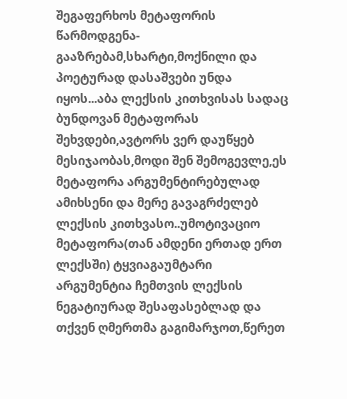შეგაფერხოს მეტაფორის წარმოდგენა-გააზრებამ,სხარტი,მოქნილი და პოეტურად დასაშვები უნდა იყოს...აბა ლექსის კითხვისას სადაც ბუნდოვან მეტაფორას შეხვდები,ავტორს ვერ დაუწყებ მესიჯაობას,მოდი შენ შემოგევლე,ეს მეტაფორა არგუმენტირებულად ამიხსენი და მერე გავაგრძელებ ლექსის კითხვასო..უმოტივაციო მეტაფორა(თან ამდენი ერთად ერთ ლექსში) ტყვიაგაუმტარი არგუმენტია ჩემთვის ლექსის ნეგატიურად შესაფასებლად და თქვენ ღმერთმა გაგიმარჯოთ,წერეთ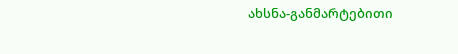ახსნა-განმარტებითი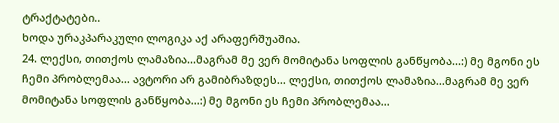ტრაქტატები..
ხოდა ურაკპარაკული ლოგიკა აქ არაფერშუაშია.
24. ლექსი, თითქოს ლამაზია...მაგრამ მე ვერ მომიტანა სოფლის განწყობა...:) მე მგონი ეს ჩემი პრობლემაა... ავტორი არ გამიბრაზდეს... ლექსი, თითქოს ლამაზია...მაგრამ მე ვერ მომიტანა სოფლის განწყობა...:) მე მგონი ეს ჩემი პრობლემაა...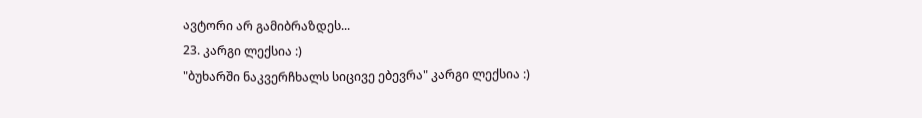ავტორი არ გამიბრაზდეს...
23. კარგი ლექსია :)
"ბუხარში ნაკვერჩხალს სიცივე ებევრა" კარგი ლექსია :)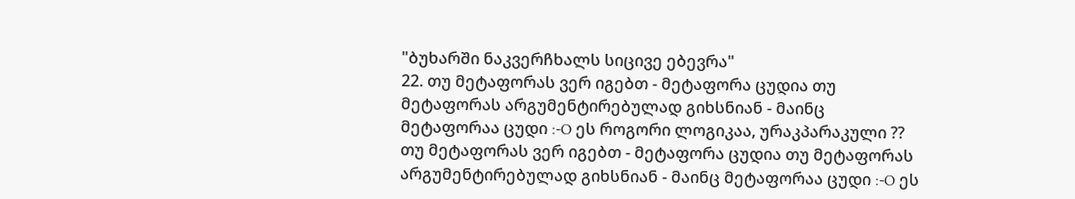"ბუხარში ნაკვერჩხალს სიცივე ებევრა"
22. თუ მეტაფორას ვერ იგებთ - მეტაფორა ცუდია თუ მეტაფორას არგუმენტირებულად გიხსნიან - მაინც მეტაფორაა ცუდი :-O ეს როგორი ლოგიკაა, ურაკპარაკული ?? თუ მეტაფორას ვერ იგებთ - მეტაფორა ცუდია თუ მეტაფორას არგუმენტირებულად გიხსნიან - მაინც მეტაფორაა ცუდი :-O ეს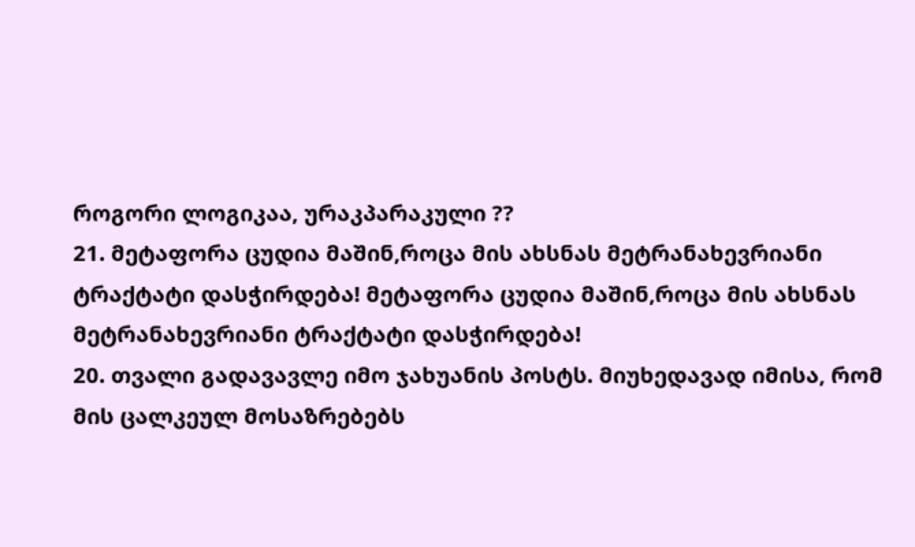როგორი ლოგიკაა, ურაკპარაკული ??
21. მეტაფორა ცუდია მაშინ,როცა მის ახსნას მეტრანახევრიანი ტრაქტატი დასჭირდება! მეტაფორა ცუდია მაშინ,როცა მის ახსნას მეტრანახევრიანი ტრაქტატი დასჭირდება!
20. თვალი გადავავლე იმო ჯახუანის პოსტს. მიუხედავად იმისა, რომ მის ცალკეულ მოსაზრებებს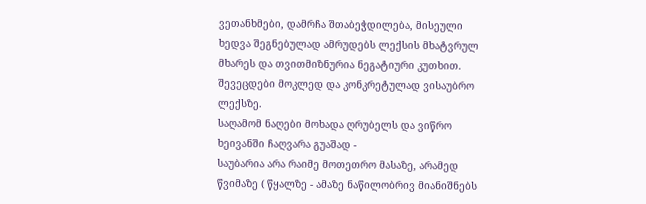ვეთანხმები, დამრჩა შთაბეჭდილება, მისეული ხედვა შეგნებულად ამრუდებს ლექსის მხატვრულ მხარეს და თვითმიზნურია ნეგატიური კუთხით. შევეცდები მოკლედ და კონკრეტულად ვისაუბრო ლექსზე.
საღამომ ნაღები მოხადა ღრუბელს და ვიწრო ხეივანში ჩაღვარა გუაშად -
საუბარია არა რაიმე მოთეთრო მასაზე, არამედ წვიმაზე ( წყალზე - ამაზე ნაწილობრივ მიანიშნებს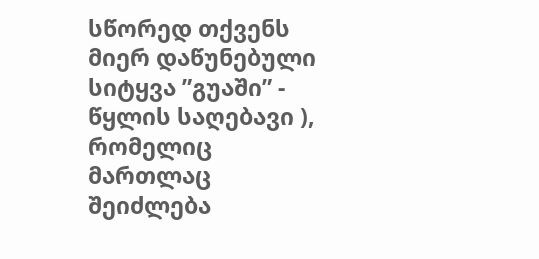სწორედ თქვენს მიერ დაწუნებული სიტყვა ”გუაში” - წყლის საღებავი ), რომელიც მართლაც შეიძლება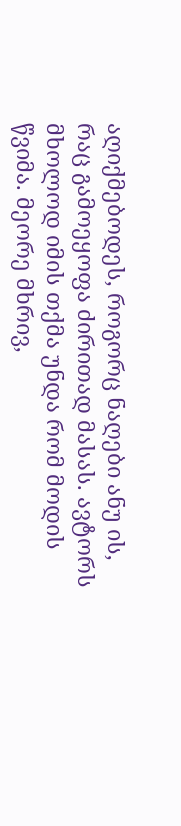აღიქმებოდეს, როგორც ნაღები ანუ ის, რაც გამოეყოფა ძირითად მასას. ავტორს მხოლოდ იმის თქმა უნდა რომ მოდის წვიმა. მეორე მხრივ,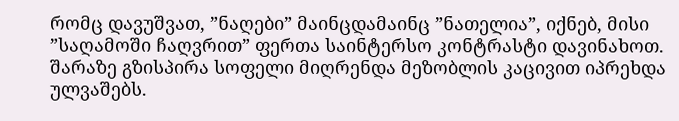რომც დავუშვათ, ”ნაღები” მაინცდამაინც ”ნათელია”, იქნებ, მისი ”საღამოში ჩაღვრით” ფერთა საინტერსო კონტრასტი დავინახოთ.
შარაზე გზისპირა სოფელი მიღრენდა მეზობლის კაცივით იპრეხდა ულვაშებს.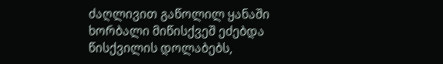ძაღლივით გაწოლილ ყანაში ხორბალი მიწისქვეშ ეძებდა წისქვილის დოლაბებს,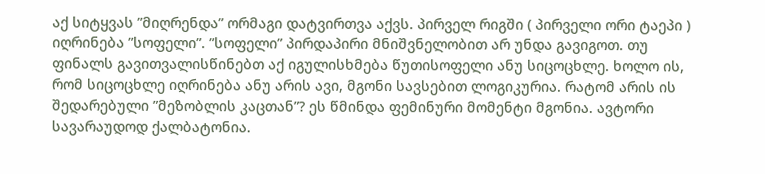აქ სიტყვას ”მიღრენდა” ორმაგი დატვირთვა აქვს. პირველ რიგში ( პირველი ორი ტაეპი ) იღრინება ”სოფელი”. ”სოფელი” პირდაპირი მნიშვნელობით არ უნდა გავიგოთ. თუ ფინალს გავითვალისწინებთ აქ იგულისხმება წუთისოფელი ანუ სიცოცხლე. ხოლო ის, რომ სიცოცხლე იღრინება ანუ არის ავი, მგონი სავსებით ლოგიკურია. რატომ არის ის შედარებული ”მეზობლის კაცთან”? ეს წმინდა ფემინური მომენტი მგონია. ავტორი სავარაუდოდ ქალბატონია.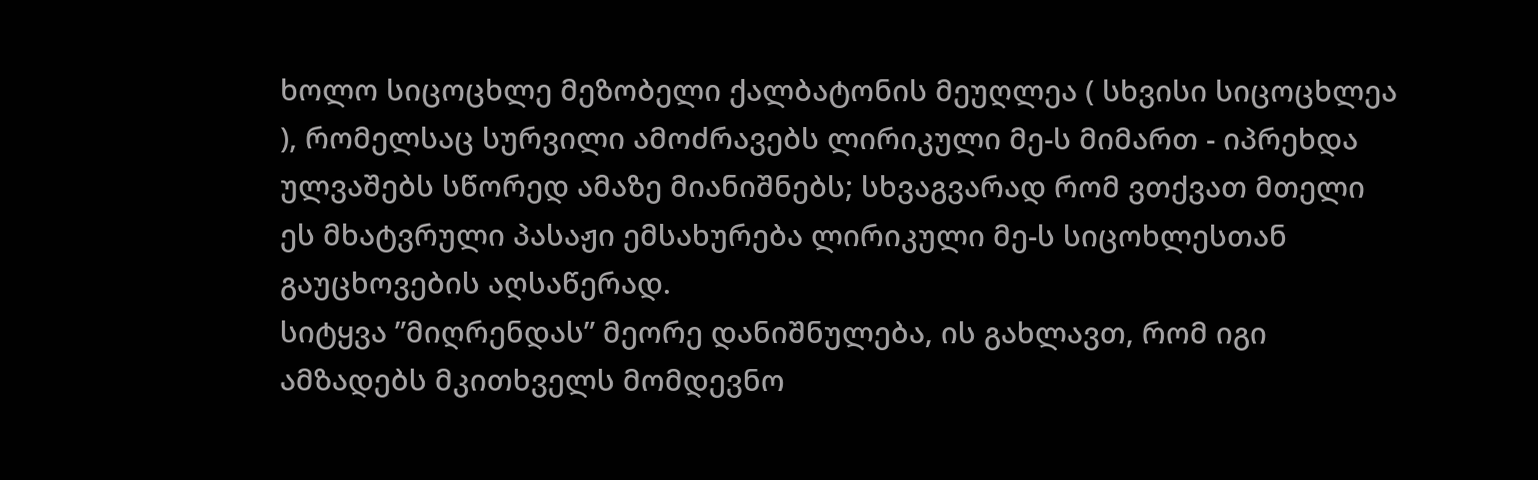ხოლო სიცოცხლე მეზობელი ქალბატონის მეუღლეა ( სხვისი სიცოცხლეა ), რომელსაც სურვილი ამოძრავებს ლირიკული მე-ს მიმართ - იპრეხდა ულვაშებს სწორედ ამაზე მიანიშნებს; სხვაგვარად რომ ვთქვათ მთელი ეს მხატვრული პასაჟი ემსახურება ლირიკული მე-ს სიცოხლესთან გაუცხოვების აღსაწერად.
სიტყვა ”მიღრენდას” მეორე დანიშნულება, ის გახლავთ, რომ იგი ამზადებს მკითხველს მომდევნო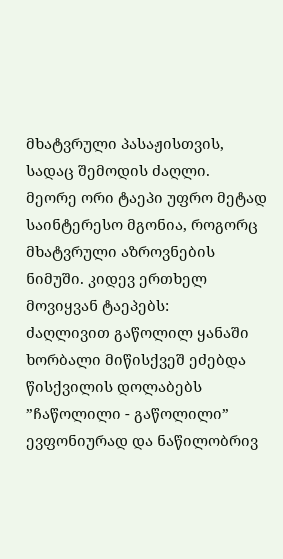მხატვრული პასაჟისთვის, სადაც შემოდის ძაღლი.
მეორე ორი ტაეპი უფრო მეტად საინტერესო მგონია, როგორც მხატვრული აზროვნების ნიმუში. კიდევ ერთხელ მოვიყვან ტაეპებს:
ძაღლივით გაწოლილ ყანაში ხორბალი მიწისქვეშ ეძებდა წისქვილის დოლაბებს
”ჩაწოლილი - გაწოლილი” ევფონიურად და ნაწილობრივ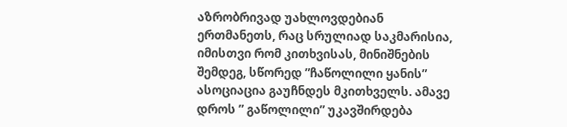აზრობრივად უახლოვდებიან ერთმანეთს, რაც სრულიად საკმარისია, იმისთვი რომ კითხვისას, მინიშნების შემდეგ, სწორედ ”ჩაწოლილი ყანის” ასოციაცია გაუჩნდეს მკითხველს. ამავე დროს ” გაწოლილი” უკავშირდება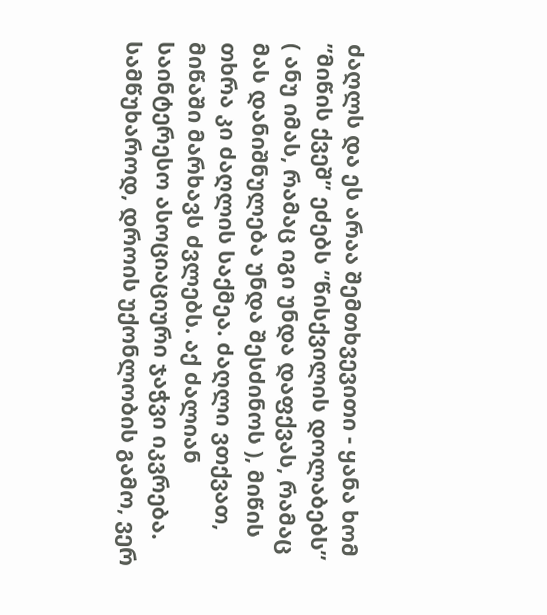ძაღლს და ეს არაა შემთხვევითი - ყანა ხომ ”მიწის ქვეშ” ეძებს ”წისქვილის დოლაბებს” ( ანუ იმას, რამაც იგი უნდა დაფქვას, რამაც მას დანიშნულება უნდა შესძინოს ), მიწის თხრა კი ძაღლის საქმეა. ძაღლი ვთქვათ, მიწაში მარხავს ძვლებს. აქ ძალიან საინტერესო ასოციაციური ჯაჭვი იკვრება.
სამწუხაროდ, დროის უქონლობის გამო, ვერ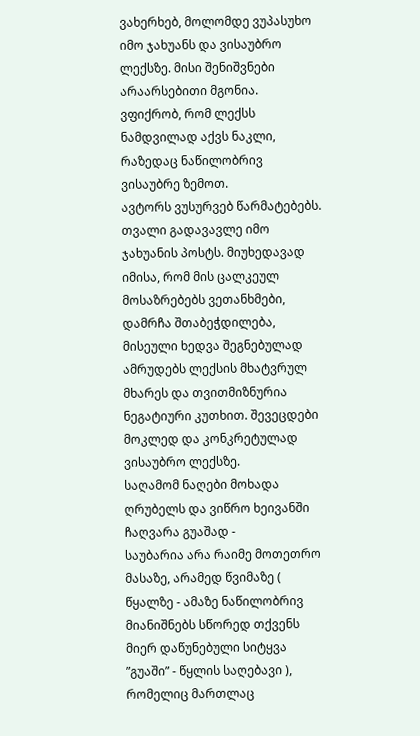ვახერხებ, მოლომდე ვუპასუხო იმო ჯახუანს და ვისაუბრო ლექსზე. მისი შენიშვნები არაარსებითი მგონია. ვფიქრობ, რომ ლექსს ნამდვილად აქვს ნაკლი, რაზედაც ნაწილობრივ ვისაუბრე ზემოთ.
ავტორს ვუსურვებ წარმატებებს.
თვალი გადავავლე იმო ჯახუანის პოსტს. მიუხედავად იმისა, რომ მის ცალკეულ მოსაზრებებს ვეთანხმები, დამრჩა შთაბეჭდილება, მისეული ხედვა შეგნებულად ამრუდებს ლექსის მხატვრულ მხარეს და თვითმიზნურია ნეგატიური კუთხით. შევეცდები მოკლედ და კონკრეტულად ვისაუბრო ლექსზე.
საღამომ ნაღები მოხადა ღრუბელს და ვიწრო ხეივანში ჩაღვარა გუაშად -
საუბარია არა რაიმე მოთეთრო მასაზე, არამედ წვიმაზე ( წყალზე - ამაზე ნაწილობრივ მიანიშნებს სწორედ თქვენს მიერ დაწუნებული სიტყვა ”გუაში” - წყლის საღებავი ), რომელიც მართლაც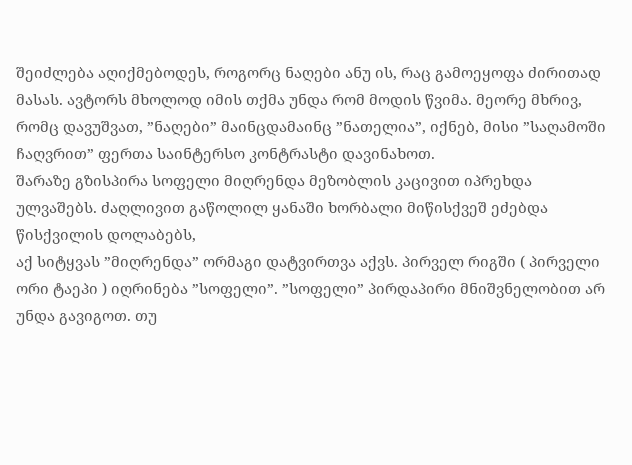შეიძლება აღიქმებოდეს, როგორც ნაღები ანუ ის, რაც გამოეყოფა ძირითად მასას. ავტორს მხოლოდ იმის თქმა უნდა რომ მოდის წვიმა. მეორე მხრივ, რომც დავუშვათ, ”ნაღები” მაინცდამაინც ”ნათელია”, იქნებ, მისი ”საღამოში ჩაღვრით” ფერთა საინტერსო კონტრასტი დავინახოთ.
შარაზე გზისპირა სოფელი მიღრენდა მეზობლის კაცივით იპრეხდა ულვაშებს. ძაღლივით გაწოლილ ყანაში ხორბალი მიწისქვეშ ეძებდა წისქვილის დოლაბებს,
აქ სიტყვას ”მიღრენდა” ორმაგი დატვირთვა აქვს. პირველ რიგში ( პირველი ორი ტაეპი ) იღრინება ”სოფელი”. ”სოფელი” პირდაპირი მნიშვნელობით არ უნდა გავიგოთ. თუ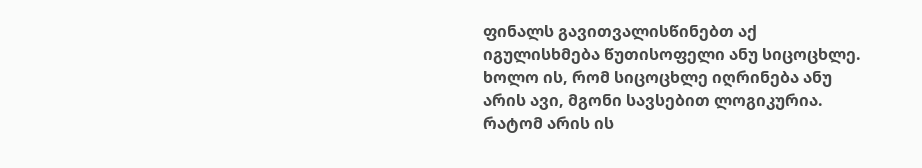ფინალს გავითვალისწინებთ აქ იგულისხმება წუთისოფელი ანუ სიცოცხლე. ხოლო ის, რომ სიცოცხლე იღრინება ანუ არის ავი, მგონი სავსებით ლოგიკურია. რატომ არის ის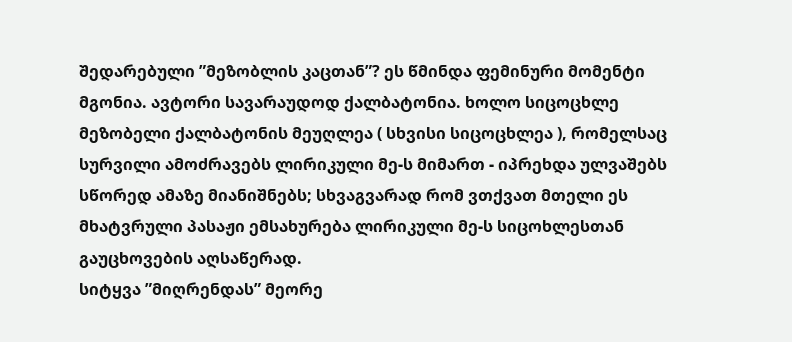შედარებული ”მეზობლის კაცთან”? ეს წმინდა ფემინური მომენტი მგონია. ავტორი სავარაუდოდ ქალბატონია. ხოლო სიცოცხლე მეზობელი ქალბატონის მეუღლეა ( სხვისი სიცოცხლეა ), რომელსაც სურვილი ამოძრავებს ლირიკული მე-ს მიმართ - იპრეხდა ულვაშებს სწორედ ამაზე მიანიშნებს; სხვაგვარად რომ ვთქვათ მთელი ეს მხატვრული პასაჟი ემსახურება ლირიკული მე-ს სიცოხლესთან გაუცხოვების აღსაწერად.
სიტყვა ”მიღრენდას” მეორე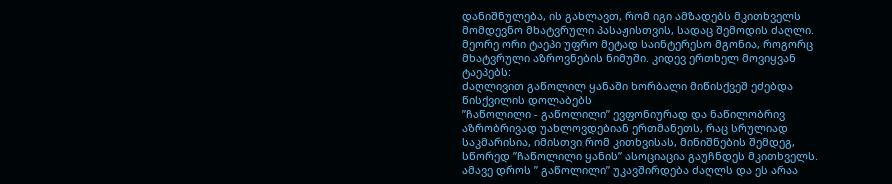დანიშნულება, ის გახლავთ, რომ იგი ამზადებს მკითხველს მომდევნო მხატვრული პასაჟისთვის, სადაც შემოდის ძაღლი.
მეორე ორი ტაეპი უფრო მეტად საინტერესო მგონია, როგორც მხატვრული აზროვნების ნიმუში. კიდევ ერთხელ მოვიყვან ტაეპებს:
ძაღლივით გაწოლილ ყანაში ხორბალი მიწისქვეშ ეძებდა წისქვილის დოლაბებს
”ჩაწოლილი - გაწოლილი” ევფონიურად და ნაწილობრივ აზრობრივად უახლოვდებიან ერთმანეთს, რაც სრულიად საკმარისია, იმისთვი რომ კითხვისას, მინიშნების შემდეგ, სწორედ ”ჩაწოლილი ყანის” ასოციაცია გაუჩნდეს მკითხველს. ამავე დროს ” გაწოლილი” უკავშირდება ძაღლს და ეს არაა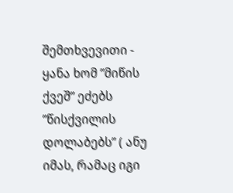შემთხვევითი - ყანა ხომ ”მიწის ქვეშ” ეძებს ”წისქვილის დოლაბებს” ( ანუ იმას, რამაც იგი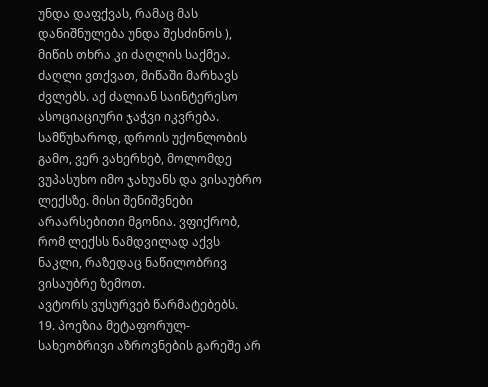უნდა დაფქვას, რამაც მას დანიშნულება უნდა შესძინოს ), მიწის თხრა კი ძაღლის საქმეა. ძაღლი ვთქვათ, მიწაში მარხავს ძვლებს. აქ ძალიან საინტერესო ასოციაციური ჯაჭვი იკვრება.
სამწუხაროდ, დროის უქონლობის გამო, ვერ ვახერხებ, მოლომდე ვუპასუხო იმო ჯახუანს და ვისაუბრო ლექსზე. მისი შენიშვნები არაარსებითი მგონია. ვფიქრობ, რომ ლექსს ნამდვილად აქვს ნაკლი, რაზედაც ნაწილობრივ ვისაუბრე ზემოთ.
ავტორს ვუსურვებ წარმატებებს.
19. პოეზია მეტაფორულ-სახეობრივი აზროვნების გარეშე არ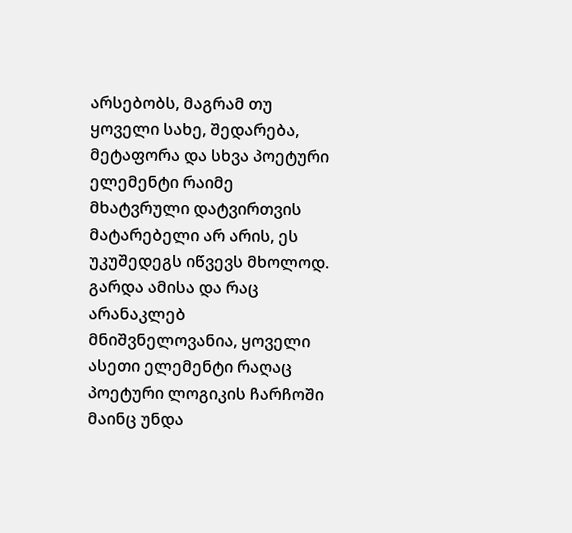არსებობს, მაგრამ თუ ყოველი სახე, შედარება, მეტაფორა და სხვა პოეტური ელემენტი რაიმე მხატვრული დატვირთვის მატარებელი არ არის, ეს უკუშედეგს იწვევს მხოლოდ. გარდა ამისა და რაც არანაკლებ მნიშვნელოვანია, ყოველი ასეთი ელემენტი რაღაც პოეტური ლოგიკის ჩარჩოში მაინც უნდა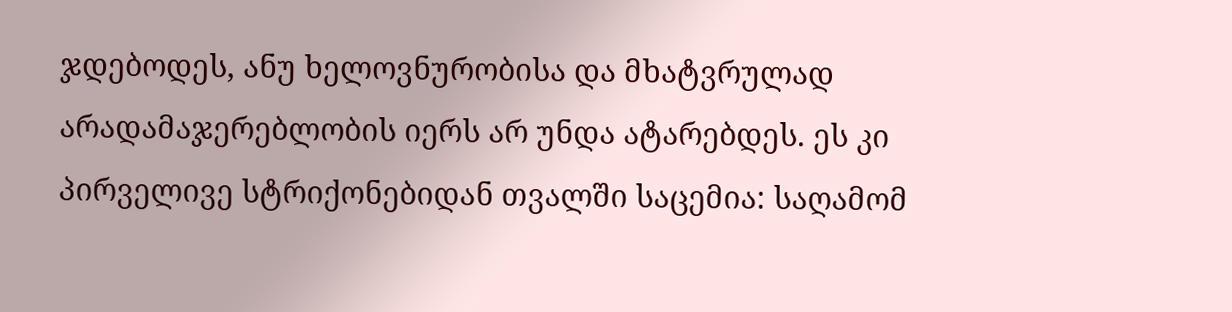ჯდებოდეს, ანუ ხელოვნურობისა და მხატვრულად არადამაჯერებლობის იერს არ უნდა ატარებდეს. ეს კი პირველივე სტრიქონებიდან თვალში საცემია: საღამომ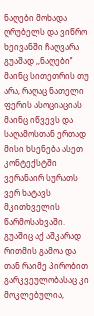ნაღები მოხადა ღრუბელს და ვიწრო ხეივანში ჩაღვარა გუაშად ,,ნაღები’’ მაინც სითეთრის თუ არა, რაღაც ნათელი ფერის ასოციაციას მაინც იწვევს და საღამოსთან ერთად მისი ხსენება ასეთ კონტექსტში ვერანაირ სურათს ვერ ხატავს მკითხველის წარმოსახვაში. გუაშიც აქ აშკარად რითმის გამოა და თან რაიმე პირობით გარკვეულობასაც კი მოკლებულია,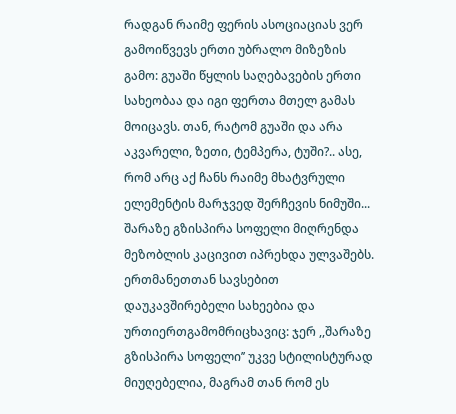რადგან რაიმე ფერის ასოციაციას ვერ გამოიწვევს ერთი უბრალო მიზეზის გამო: გუაში წყლის საღებავების ერთი სახეობაა და იგი ფერთა მთელ გამას მოიცავს. თან, რატომ გუაში და არა აკვარელი, ზეთი, ტემპერა, ტუში?.. ასე, რომ არც აქ ჩანს რაიმე მხატვრული ელემენტის მარჯვედ შერჩევის ნიმუში... შარაზე გზისპირა სოფელი მიღრენდა მეზობლის კაცივით იპრეხდა ულვაშებს. ერთმანეთთან სავსებით დაუკავშირებელი სახეებია და ურთიერთგამომრიცხავიც: ჯერ ,,შარაზე გზისპირა სოფელი’’ უკვე სტილისტურად მიუღებელია, მაგრამ თან რომ ეს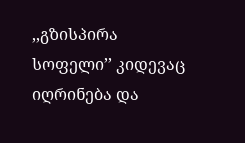,,გზისპირა სოფელი’’ კიდევაც იღრინება და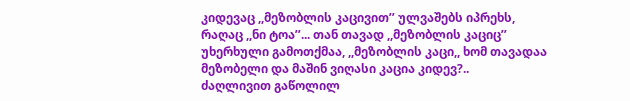კიდევაც ,,მეზობლის კაცივით’’ ულვაშებს იპრეხს, რაღაც ,,ნი ტოა’’... თან თავად ,,მეზობლის კაციც’’ უხერხული გამოთქმაა, ,,მეზობლის კაცი,, ხომ თავადაა მეზობელი და მაშინ ვიღასი კაცია კიდევ?..
ძაღლივით გაწოლილ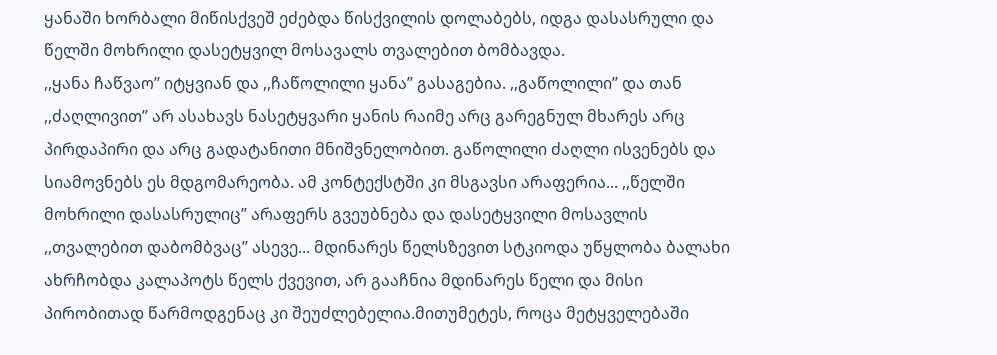ყანაში ხორბალი მიწისქვეშ ეძებდა წისქვილის დოლაბებს, იდგა დასასრული და წელში მოხრილი დასეტყვილ მოსავალს თვალებით ბომბავდა.
,,ყანა ჩაწვაო’’ იტყვიან და ,,ჩაწოლილი ყანა’’ გასაგებია. ,,გაწოლილი’’ და თან ,,ძაღლივით’’ არ ასახავს ნასეტყვარი ყანის რაიმე არც გარეგნულ მხარეს არც პირდაპირი და არც გადატანითი მნიშვნელობით. გაწოლილი ძაღლი ისვენებს და სიამოვნებს ეს მდგომარეობა. ამ კონტექსტში კი მსგავსი არაფერია... ,,წელში მოხრილი დასასრულიც’’ არაფერს გვეუბნება და დასეტყვილი მოსავლის ,,თვალებით დაბომბვაც’’ ასევე... მდინარეს წელსზევით სტკიოდა უწყლობა ბალახი ახრჩობდა კალაპოტს წელს ქვევით, არ გააჩნია მდინარეს წელი და მისი პირობითად წარმოდგენაც კი შეუძლებელია.მითუმეტეს, როცა მეტყველებაში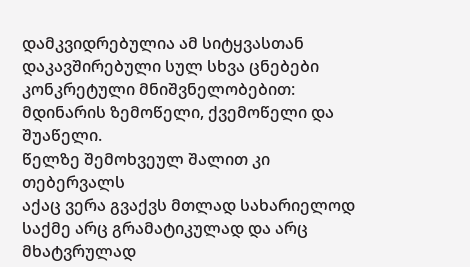დამკვიდრებულია ამ სიტყვასთან დაკავშირებული სულ სხვა ცნებები კონკრეტული მნიშვნელობებით: მდინარის ზემოწელი, ქვემოწელი და შუაწელი.
წელზე შემოხვეულ შალით კი თებერვალს
აქაც ვერა გვაქვს მთლად სახარიელოდ საქმე არც გრამატიკულად და არც მხატვრულად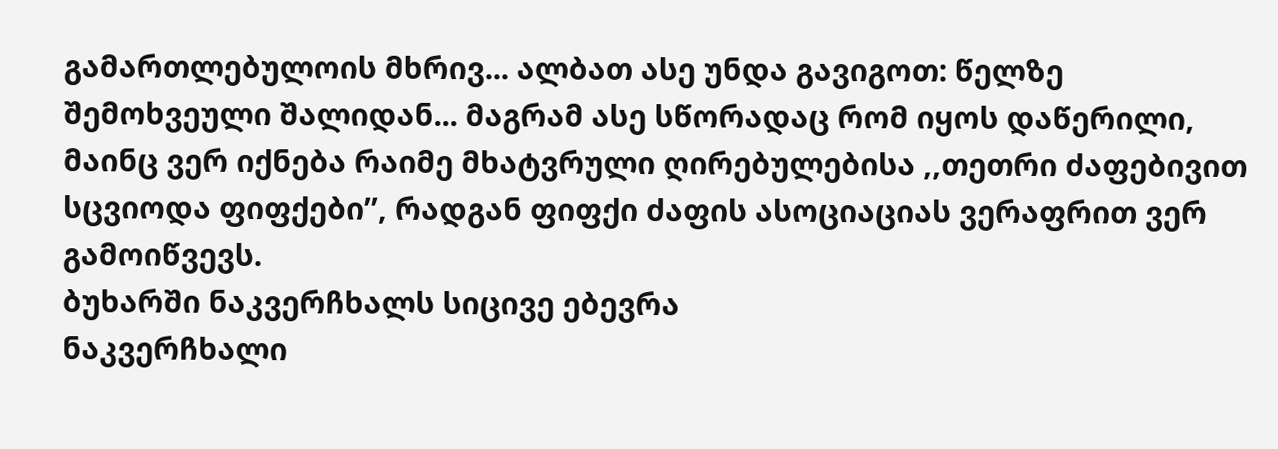გამართლებულოის მხრივ... ალბათ ასე უნდა გავიგოთ: წელზე შემოხვეული შალიდან... მაგრამ ასე სწორადაც რომ იყოს დაწერილი, მაინც ვერ იქნება რაიმე მხატვრული ღირებულებისა ,,თეთრი ძაფებივით სცვიოდა ფიფქები’’, რადგან ფიფქი ძაფის ასოციაციას ვერაფრით ვერ გამოიწვევს.
ბუხარში ნაკვერჩხალს სიცივე ებევრა
ნაკვერჩხალი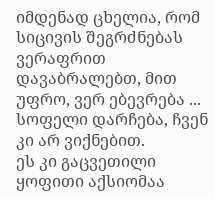იმდენად ცხელია, რომ სიცივის შეგრძნებას ვერაფრით დავაბრალებთ, მით უფრო, ვერ ებევრება ...
სოფელი დარჩება, ჩვენ კი არ ვიქნებით.
ეს კი გაცვეთილი ყოფითი აქსიომაა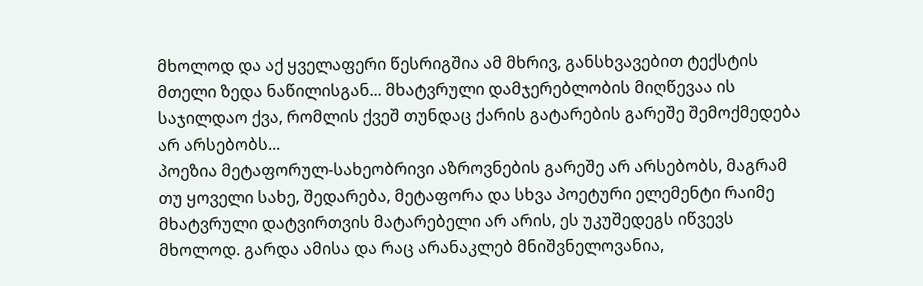მხოლოდ და აქ ყველაფერი წესრიგშია ამ მხრივ, განსხვავებით ტექსტის მთელი ზედა ნაწილისგან... მხატვრული დამჯერებლობის მიღწევაა ის საჯილდაო ქვა, რომლის ქვეშ თუნდაც ქარის გატარების გარეშე შემოქმედება არ არსებობს...
პოეზია მეტაფორულ-სახეობრივი აზროვნების გარეშე არ არსებობს, მაგრამ თუ ყოველი სახე, შედარება, მეტაფორა და სხვა პოეტური ელემენტი რაიმე მხატვრული დატვირთვის მატარებელი არ არის, ეს უკუშედეგს იწვევს მხოლოდ. გარდა ამისა და რაც არანაკლებ მნიშვნელოვანია,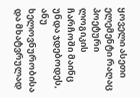ყოველი ასეთი ელემენტი რაღაც პოეტური ლოგიკის ჩარჩოში მაინც უნდა ჯდებოდეს, ანუ ხელოვნურობისა და მხატვრულად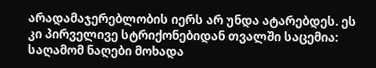არადამაჯერებლობის იერს არ უნდა ატარებდეს. ეს კი პირველივე სტრიქონებიდან თვალში საცემია: საღამომ ნაღები მოხადა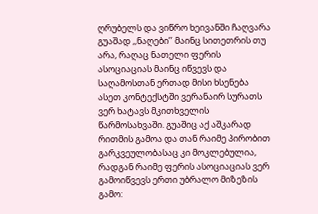ღრუბელს და ვიწრო ხეივანში ჩაღვარა გუაშად ,,ნაღები’’ მაინც სითეთრის თუ არა, რაღაც ნათელი ფერის ასოციაციას მაინც იწვევს და საღამოსთან ერთად მისი ხსენება ასეთ კონტექსტში ვერანაირ სურათს ვერ ხატავს მკითხველის წარმოსახვაში. გუაშიც აქ აშკარად რითმის გამოა და თან რაიმე პირობით გარკვეულობასაც კი მოკლებულია, რადგან რაიმე ფერის ასოციაციას ვერ გამოიწვევს ერთი უბრალო მიზეზის გამო: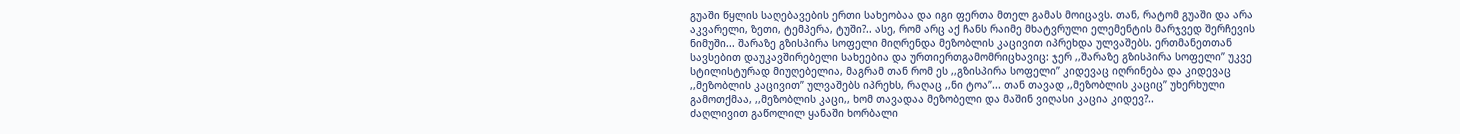გუაში წყლის საღებავების ერთი სახეობაა და იგი ფერთა მთელ გამას მოიცავს. თან, რატომ გუაში და არა აკვარელი, ზეთი, ტემპერა, ტუში?.. ასე, რომ არც აქ ჩანს რაიმე მხატვრული ელემენტის მარჯვედ შერჩევის ნიმუში... შარაზე გზისპირა სოფელი მიღრენდა მეზობლის კაცივით იპრეხდა ულვაშებს. ერთმანეთთან სავსებით დაუკავშირებელი სახეებია და ურთიერთგამომრიცხავიც: ჯერ ,,შარაზე გზისპირა სოფელი’’ უკვე სტილისტურად მიუღებელია, მაგრამ თან რომ ეს ,,გზისპირა სოფელი’’ კიდევაც იღრინება და კიდევაც ,,მეზობლის კაცივით’’ ულვაშებს იპრეხს, რაღაც ,,ნი ტოა’’... თან თავად ,,მეზობლის კაციც’’ უხერხული გამოთქმაა, ,,მეზობლის კაცი,, ხომ თავადაა მეზობელი და მაშინ ვიღასი კაცია კიდევ?..
ძაღლივით გაწოლილ ყანაში ხორბალი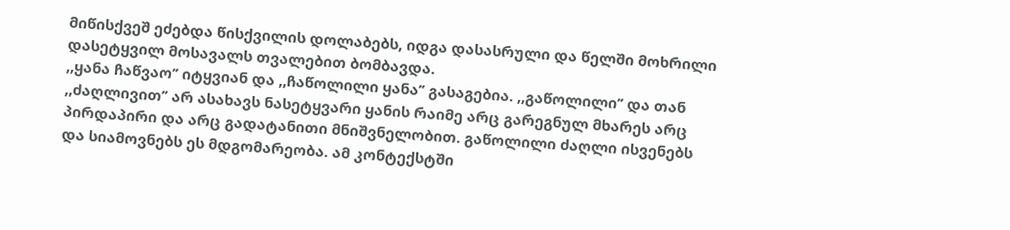მიწისქვეშ ეძებდა წისქვილის დოლაბებს, იდგა დასასრული და წელში მოხრილი დასეტყვილ მოსავალს თვალებით ბომბავდა.
,,ყანა ჩაწვაო’’ იტყვიან და ,,ჩაწოლილი ყანა’’ გასაგებია. ,,გაწოლილი’’ და თან ,,ძაღლივით’’ არ ასახავს ნასეტყვარი ყანის რაიმე არც გარეგნულ მხარეს არც პირდაპირი და არც გადატანითი მნიშვნელობით. გაწოლილი ძაღლი ისვენებს და სიამოვნებს ეს მდგომარეობა. ამ კონტექსტში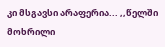კი მსგავსი არაფერია... ,,წელში მოხრილი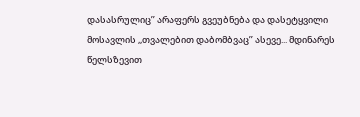დასასრულიც’’ არაფერს გვეუბნება და დასეტყვილი მოსავლის ,,თვალებით დაბომბვაც’’ ასევე... მდინარეს წელსზევით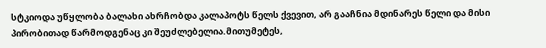სტკიოდა უწყლობა ბალახი ახრჩობდა კალაპოტს წელს ქვევით, არ გააჩნია მდინარეს წელი და მისი პირობითად წარმოდგენაც კი შეუძლებელია.მითუმეტეს,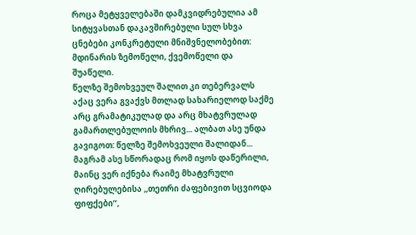როცა მეტყველებაში დამკვიდრებულია ამ სიტყვასთან დაკავშირებული სულ სხვა ცნებები კონკრეტული მნიშვნელობებით: მდინარის ზემოწელი, ქვემოწელი და შუაწელი.
წელზე შემოხვეულ შალით კი თებერვალს
აქაც ვერა გვაქვს მთლად სახარიელოდ საქმე არც გრამატიკულად და არც მხატვრულად გამართლებულოის მხრივ... ალბათ ასე უნდა გავიგოთ: წელზე შემოხვეული შალიდან... მაგრამ ასე სწორადაც რომ იყოს დაწერილი, მაინც ვერ იქნება რაიმე მხატვრული ღირებულებისა ,,თეთრი ძაფებივით სცვიოდა ფიფქები’’,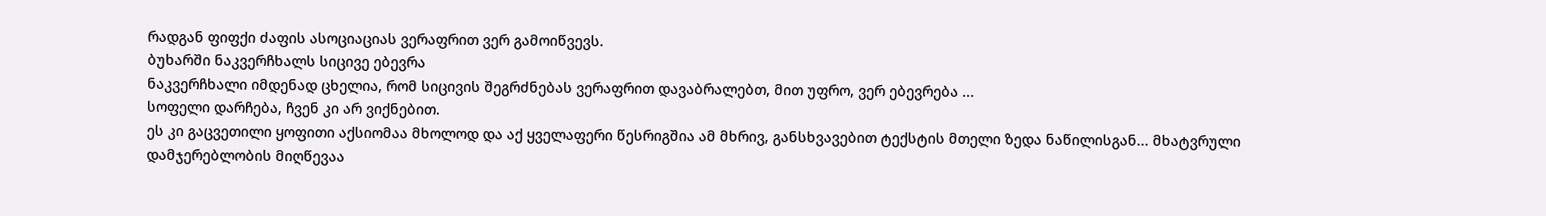რადგან ფიფქი ძაფის ასოციაციას ვერაფრით ვერ გამოიწვევს.
ბუხარში ნაკვერჩხალს სიცივე ებევრა
ნაკვერჩხალი იმდენად ცხელია, რომ სიცივის შეგრძნებას ვერაფრით დავაბრალებთ, მით უფრო, ვერ ებევრება ...
სოფელი დარჩება, ჩვენ კი არ ვიქნებით.
ეს კი გაცვეთილი ყოფითი აქსიომაა მხოლოდ და აქ ყველაფერი წესრიგშია ამ მხრივ, განსხვავებით ტექსტის მთელი ზედა ნაწილისგან... მხატვრული დამჯერებლობის მიღწევაა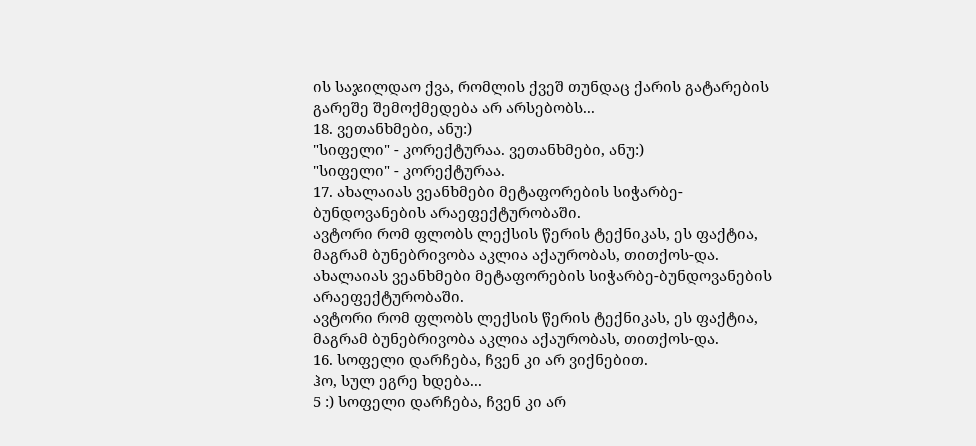ის საჯილდაო ქვა, რომლის ქვეშ თუნდაც ქარის გატარების გარეშე შემოქმედება არ არსებობს...
18. ვეთანხმები, ანუ:)
"სიფელი" - კორექტურაა. ვეთანხმები, ანუ:)
"სიფელი" - კორექტურაა.
17. ახალაიას ვეანხმები მეტაფორების სიჭარბე-ბუნდოვანების არაეფექტურობაში.
ავტორი რომ ფლობს ლექსის წერის ტექნიკას, ეს ფაქტია, მაგრამ ბუნებრივობა აკლია აქაურობას, თითქოს-და. ახალაიას ვეანხმები მეტაფორების სიჭარბე-ბუნდოვანების არაეფექტურობაში.
ავტორი რომ ფლობს ლექსის წერის ტექნიკას, ეს ფაქტია, მაგრამ ბუნებრივობა აკლია აქაურობას, თითქოს-და.
16. სოფელი დარჩება, ჩვენ კი არ ვიქნებით.
ჰო, სულ ეგრე ხდება...
5 :) სოფელი დარჩება, ჩვენ კი არ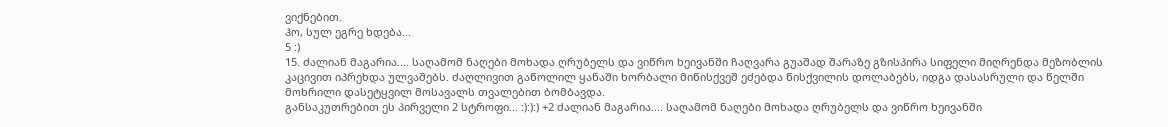ვიქნებით.
ჰო, სულ ეგრე ხდება...
5 :)
15. ძალიან მაგარია.... საღამომ ნაღები მოხადა ღრუბელს და ვიწრო ხეივანში ჩაღვარა გუაშად შარაზე გზისპირა სიფელი მიღრენდა მეზობლის კაცივით იპრეხდა ულვაშებს. ძაღლივით გაწოლილ ყანაში ხორბალი მიწისქვეშ ეძებდა წისქვილის დოლაბებს, იდგა დასასრული და წელში მოხრილი დასეტყვილ მოსავალს თვალებით ბომბავდა.
განსაკუთრებით ეს პირველი 2 სტროფი... :):):) +2 ძალიან მაგარია.... საღამომ ნაღები მოხადა ღრუბელს და ვიწრო ხეივანში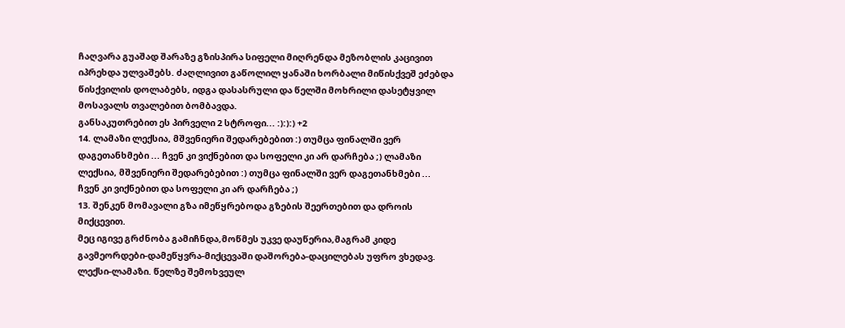ჩაღვარა გუაშად შარაზე გზისპირა სიფელი მიღრენდა მეზობლის კაცივით იპრეხდა ულვაშებს. ძაღლივით გაწოლილ ყანაში ხორბალი მიწისქვეშ ეძებდა წისქვილის დოლაბებს, იდგა დასასრული და წელში მოხრილი დასეტყვილ მოსავალს თვალებით ბომბავდა.
განსაკუთრებით ეს პირველი 2 სტროფი... :):):) +2
14. ლამაზი ლექსია, მშვენიერი შედარებებით :) თუმცა ფინალში ვერ დაგეთანხმები ... ჩვენ კი ვიქნებით და სოფელი კი არ დარჩება ;) ლამაზი ლექსია, მშვენიერი შედარებებით :) თუმცა ფინალში ვერ დაგეთანხმები ... ჩვენ კი ვიქნებით და სოფელი კი არ დარჩება ;)
13. შენკენ მომავალი გზა იმეწყრებოდა გზების შეერთებით და დროის მიქცევით.
მეც იგივე გრძნობა გამიჩნდა,მოწმეს უკვე დაუწერია,მაგრამ კიდე გავმეორდები-დამეწყვრა-მიქცევაში დაშორება-დაცილებას უფრო ვხედავ.
ლექსი-ლამაზი. წელზე შემოხვეულ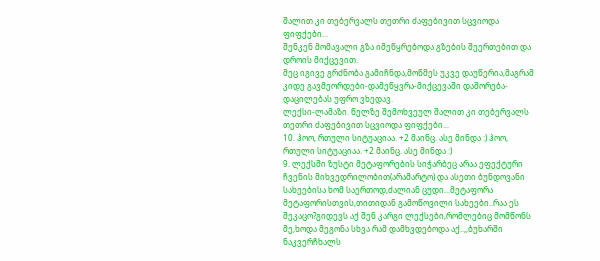შალით კი თებერვალს თეთრი ძაფებივით სცვიოდა ფიფქები...
შენკენ მომავალი გზა იმეწყრებოდა გზების შეერთებით და დროის მიქცევით.
მეც იგივე გრძნობა გამიჩნდა,მოწმეს უკვე დაუწერია,მაგრამ კიდე გავმეორდები-დამეწყვრა-მიქცევაში დაშორება-დაცილებას უფრო ვხედავ.
ლექსი-ლამაზი. წელზე შემოხვეულ შალით კი თებერვალს თეთრი ძაფებივით სცვიოდა ფიფქები...
10. ჰოო, რთული სიტუაციაა. +2 მაინც. ასე მინდა :) ჰოო, რთული სიტუაციაა. +2 მაინც. ასე მინდა :)
9. ლექსში ზუსტი მეტაფორების სიჭარბეც არაა ეფექტური ჩვენის მიხვედრილობით(არამარტო) და ასეთი ბუნდოვანი სახეებისა ხომ საერთოდ,ძალიან ცუდი...მეტაფორა მეტაფორისთვის,თითიდან გამოწოვილი სახეები..რაა ეს შეკაცო?გიდევს აქ შენ კარგი ლექსები,რომლებიც მომწონს მე,ხოდა მეგონა სხვა რამ დამხვდებოდა აქ..,,ბუხარში ნაკვერჩხალს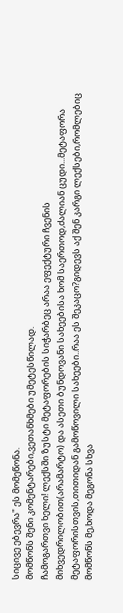სიცივე ებევრა" ეს მომეწონა.
მომწონს შენი კომენტარები,ვეთანხმები უმეტესწილად.
ჩამოგართვი ხელი! ლექსში ზუსტი მეტაფორების სიჭარბეც არაა ეფექტური ჩვენის მიხვედრილობით(არამარტო) და ასეთი ბუნდოვანი სახეებისა ხომ საერთოდ,ძალიან ცუდი...მეტაფორა მეტაფორისთვის,თითიდან გამოწოვილი სახეები..რაა ეს შეკაცო?გიდევს აქ შენ კარგი ლექსები,რომლებიც მომწონს მე,ხოდა მეგონა სხვა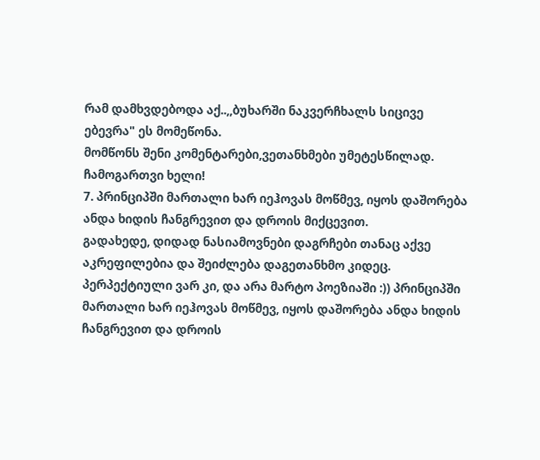რამ დამხვდებოდა აქ..,,ბუხარში ნაკვერჩხალს სიცივე ებევრა" ეს მომეწონა.
მომწონს შენი კომენტარები,ვეთანხმები უმეტესწილად.
ჩამოგართვი ხელი!
7. პრინციპში მართალი ხარ იეჰოვას მოწმევ, იყოს დაშორება ანდა ხიდის ჩანგრევით და დროის მიქცევით.
გადახედე, დიდად ნასიამოვნები დაგრჩები თანაც აქვე აკრეფილებია და შეიძლება დაგეთანხმო კიდეც.
პერპექტიული ვარ კი, და არა მარტო პოეზიაში :)) პრინციპში მართალი ხარ იეჰოვას მოწმევ, იყოს დაშორება ანდა ხიდის ჩანგრევით და დროის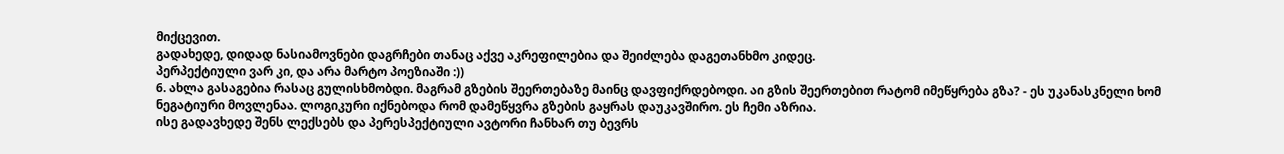მიქცევით.
გადახედე, დიდად ნასიამოვნები დაგრჩები თანაც აქვე აკრეფილებია და შეიძლება დაგეთანხმო კიდეც.
პერპექტიული ვარ კი, და არა მარტო პოეზიაში :))
6. ახლა გასაგებია რასაც გულისხმობდი. მაგრამ გზების შეერთებაზე მაინც დავფიქრდებოდი. აი გზის შეერთებით რატომ იმეწყრება გზა? - ეს უკანასკნელი ხომ ნეგატიური მოვლენაა. ლოგიკური იქნებოდა რომ დამეწყვრა გზების გაყრას დაუკავშირო. ეს ჩემი აზრია.
ისე გადავხედე შენს ლექსებს და პერესპექტიული ავტორი ჩანხარ თუ ბევრს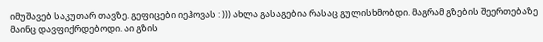იმუშავებ საკუთარ თავზე. გეფიცები იეჰოვას : ))) ახლა გასაგებია რასაც გულისხმობდი. მაგრამ გზების შეერთებაზე მაინც დავფიქრდებოდი. აი გზის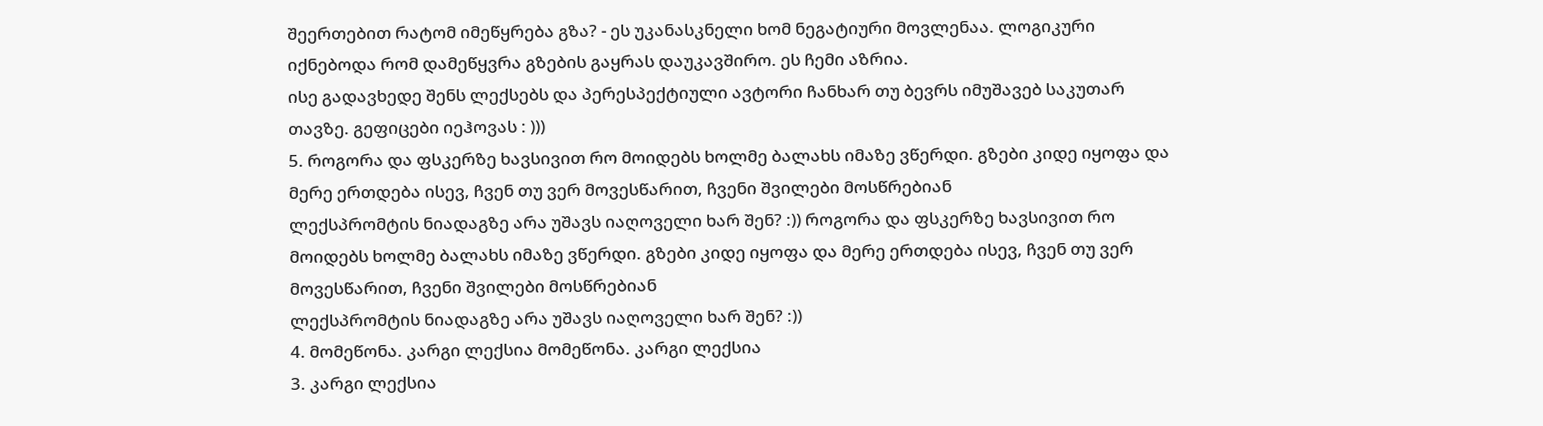შეერთებით რატომ იმეწყრება გზა? - ეს უკანასკნელი ხომ ნეგატიური მოვლენაა. ლოგიკური იქნებოდა რომ დამეწყვრა გზების გაყრას დაუკავშირო. ეს ჩემი აზრია.
ისე გადავხედე შენს ლექსებს და პერესპექტიული ავტორი ჩანხარ თუ ბევრს იმუშავებ საკუთარ თავზე. გეფიცები იეჰოვას : )))
5. როგორა და ფსკერზე ხავსივით რო მოიდებს ხოლმე ბალახს იმაზე ვწერდი. გზები კიდე იყოფა და მერე ერთდება ისევ, ჩვენ თუ ვერ მოვესწარით, ჩვენი შვილები მოსწრებიან
ლექსპრომტის ნიადაგზე არა უშავს იაღოველი ხარ შენ? :)) როგორა და ფსკერზე ხავსივით რო მოიდებს ხოლმე ბალახს იმაზე ვწერდი. გზები კიდე იყოფა და მერე ერთდება ისევ, ჩვენ თუ ვერ მოვესწარით, ჩვენი შვილები მოსწრებიან
ლექსპრომტის ნიადაგზე არა უშავს იაღოველი ხარ შენ? :))
4. მომეწონა. კარგი ლექსია მომეწონა. კარგი ლექსია
3. კარგი ლექსია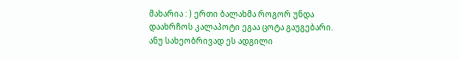მახარია : ) ერთი ბალახმა როგორ უნდა დაახრჩოს კალაპოტი ეგაა ცოტა გაუგებარი. ანუ სახეობრივად ეს ადგილი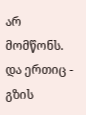არ მომწონს. და ერთიც - გზის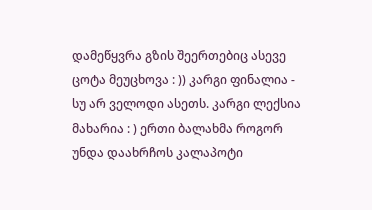დამეწყვრა გზის შეერთებიც ასევე ცოტა მეუცხოვა : )) კარგი ფინალია - სუ არ ველოდი ასეთს. კარგი ლექსია მახარია : ) ერთი ბალახმა როგორ უნდა დაახრჩოს კალაპოტი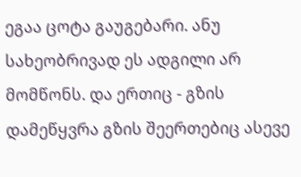ეგაა ცოტა გაუგებარი. ანუ სახეობრივად ეს ადგილი არ მომწონს. და ერთიც - გზის დამეწყვრა გზის შეერთებიც ასევე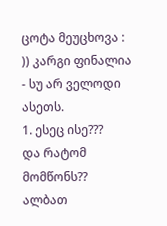ცოტა მეუცხოვა : )) კარგი ფინალია - სუ არ ველოდი ასეთს.
1. ესეც ისე???
და რატომ მომწონს?? ალბათ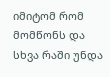იმიტომ რომ მომწონს და სხვა რაში უნდა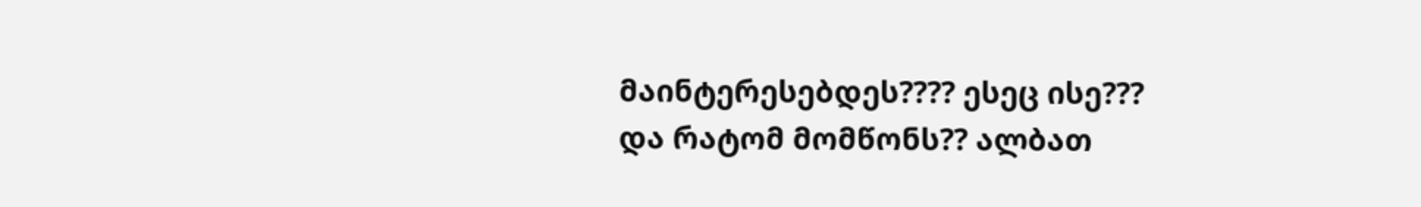მაინტერესებდეს???? ესეც ისე???
და რატომ მომწონს?? ალბათ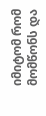იმიტომ რომ მომწონს და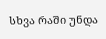სხვა რაში უნდა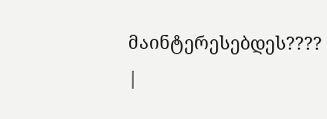მაინტერესებდეს????
|